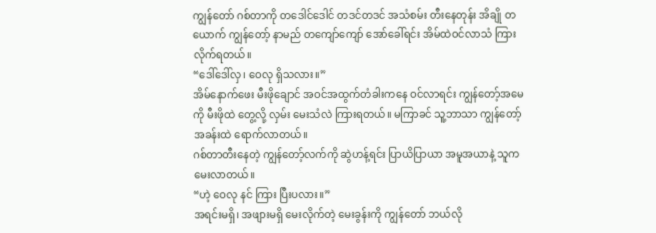ကျွန်တော် ဂစ်တာကို တဒေါင်ဒေါင် တဒင်တဒင် အသံစမ်း တီးနေတုန်း အိချို တယောက် ကျွန်တော့် နာမည် တကျော်ကျော် အော်ခေါ်ရင်း အိမ်ထဲဝင်လာသံ ကြားလိုက်ရတယ်။
“ဒေါ်ဒေါ်လှ၊ ဝေလု ရှိသလား။”
အိမ်နောက်ဖေး မီးဖိုချောင် အဝင်အထွက်တံခါးကနေ ဝင်လာရင်း ကျွန်တော့်အမေကို မီးဖိုထဲ တွေ့လို့ လှမ်း မေးသံလဲ ကြားရတယ်။ မကြာခင် သူ့ဘာသာ ကျွန်တော့် အခန်းထဲ ရောက်လာတယ်။
ဂစ်တာတီးနေတဲ့ ကျွန်တော့်လက်ကို ဆွဲဟန့်ရင်း ပြာယိပြာယာ အမူအယာနဲ့ သူက မေးလာတယ်။
“ဟဲ့ ဝေလု နင် ကြား ပြီးပလား။”
အရင်းမရှိ၊ အဖျားမရှိ မေးလိုက်တဲ့ မေးခွန်းကို ကျွန်တော် ဘယ်လို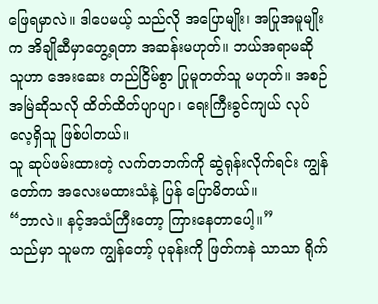ဖြေရမှာလဲ။ ဒါပေမယ့် သည်လို အပြောမျိုး၊ အပြုအမူမျိုးက အိချိုဆီမှာတွေ့ရတာ အဆန်းမဟုတ်။ ဘယ်အရာမဆို သူဟာ အေးဆေး တည်ငြိမ်စွာ ပြုမူတတ်သူ မဟုတ်။ အစဉ်အမြဲဆိုသလို ထိတ်ထိတ်ပျာပျာ၊ ရေးကြီးခွင်ကျယ် လုပ်လေ့ရှိသူ ဖြစ်ပါတယ်။
သူ ဆုပ်ဖမ်းထားတဲ့ လက်တဘက်ကို ဆွဲရုန်းလိုက်ရင်း ကျွန်တော်က အလေးမထားသံနဲ့ ပြန် ပြောမိတယ်။
“ဘာလဲ။ နင့်အသံကြီးတော့ ကြားနေတာပေါ့။”
သည်မှာ သူမက ကျွန်တော့် ပုခုန်းကို ဖြတ်ကနဲ သာသာ ရိုက်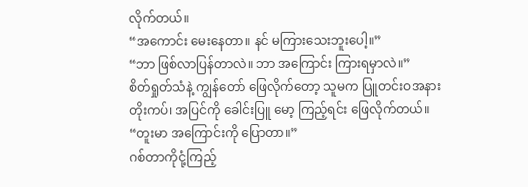လိုက်တယ်။
“အကောင်း မေးနေတာ။ နင် မကြားသေးဘူးပေါ့။”
“ဘာ ဖြစ်လာပြန်တာလဲ။ ဘာ အကြောင်း ကြားရမှာလဲ။”
စိတ်ရှုတ်သံနဲ့ ကျွန်တော် ဖြေလိုက်တော့ သူမက ပြူတင်းဝအနား တိုးကပ်၊ အပြင်ကို ခေါင်းပြူ မော့ ကြည့်ရင်း ဖြေလိုက်တယ်။
“တူးမာ အကြောင်းကို ပြောတာ။”
ဂစ်တာကိုငုံ့ကြည့်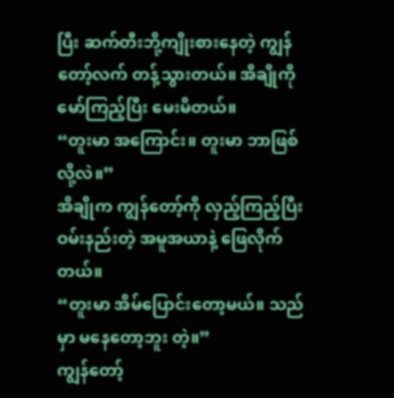ပြီး ဆက်တီးဘို့ကျိုးစားနေတဲ့ ကျွန်တော့်လက် တန့်သွားတယ်။ အိချိုကို မော်ကြည့်ပြီး မေးမိတယ်။
“တူးမာ အကြောင်း။ တူးမာ ဘာဖြစ်လို့လဲ။”
အိချိုက ကျွန်တော့်ကို လှည့်ကြည့်ပြီး ဝမ်းနည်းတဲ့ အမူအယာနဲ့ ဖြေလိုက်တယ်။
“တူးမာ အိမ်ပြောင်းတော့မယ်။ သည်မှာ မနေတော့ဘူး တဲ့။”
ကျွန်တော့်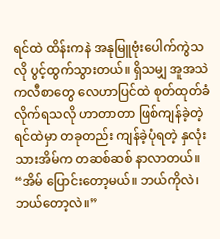ရင်ထဲ ထိန်းကနဲ အနုမြူဗုံးပေါက်ကွဲသလို ပွင့်ထွက်သွားတယ်။ ရှိသမျှ အူအသဲ ကလီစာတွေ လေဟာပြင်ထဲ စုတ်ထုတ်ခံလိုက်ရသလို ဟာတာတာ ဖြစ်ကျန်ခဲ့တဲ့ ရင်ထဲမှာ တခုတည်း ကျန်ခဲ့ပုံရတဲ့ နှလုံးသားအိမ်က တဆစ်ဆစ် နာလာတယ်။
“အိမ် ပြောင်းတော့မယ်။ ဘယ်ကိုလဲ၊ ဘယ်တော့လဲ။”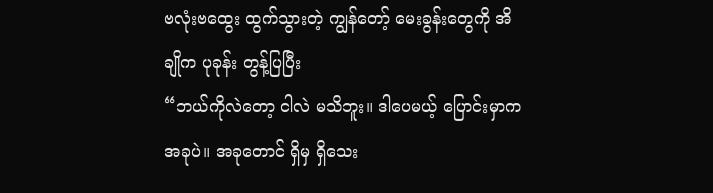ဗလုံးဗထွေး ထွက်သွားတဲ့ ကျွန်တော့် မေးခွန်းတွေကို အိချိုက ပုခုန်း တွန့်ပြပြီး
“ဘယ်ကိုလဲတော့ ငါလဲ မသိဘူး။ ဒါပေမယ့် ပြောင်းမှာကအခုပဲ။ အခုတောင် ရှိမှ ရှိသေး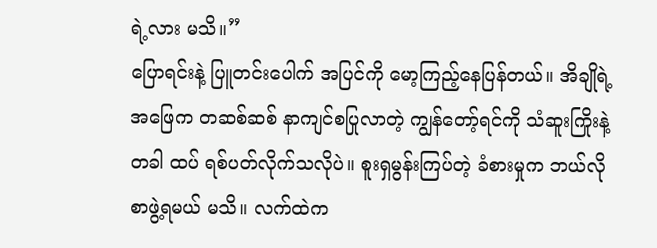ရဲ့လား မသိ။”
ပြောရင်းနဲ့ ပြူတင်းပေါက် အပြင်ကို မော့ကြည့်နေပြန်တယ်။ အိချိုရဲ့ အဖြေက တဆစ်ဆစ် နာကျင်စပြုလာတဲ့ ကျွန်တော့်ရင်ကို သံဆူးကြိုးနဲ့ တခါ ထပ် ရစ်ပတ်လိုက်သလိုပဲ။ စူးရှမွန်းကြပ်တဲ့ ခံစားမှုက ဘယ်လို စာဖွဲ့ရမယ် မသိ။ လက်ထဲက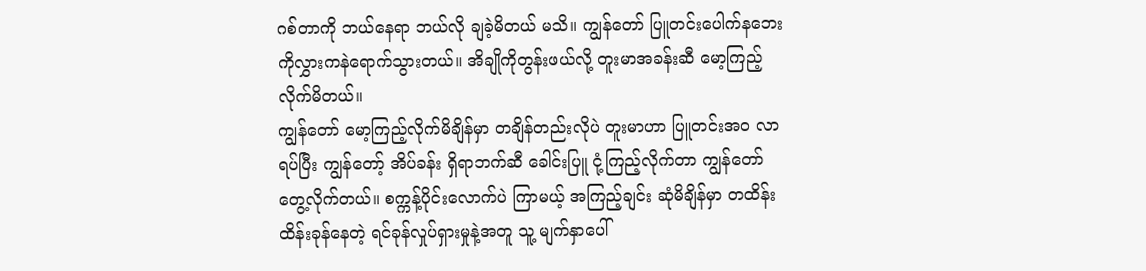ဂစ်တာကို ဘယ်နေရာ ဘယ်လို ချခဲ့မိတယ် မသိ။ ကျွန်တော် ပြူတင်းပေါက်နဘေးကိုလွှားကနဲရောက်သွားတယ်။ အိချိုကိုတွန်းဖယ်လို့ တူးမာအခန်းဆီ မော့ကြည့်လိုက်မိတယ်။
ကျွန်တော် မော့ကြည့်လိုက်မိချိန်မှာ တချိန်တည်းလိုပဲ တူးမာဟာ ပြူတင်းအ၀ လာရပ်ပြီး ကျွန်တော့် အိပ်ခန်း ရှိရာဘက်ဆီ ခေါင်းပြူ ငုံ့ကြည့်လိုက်တာ ကျွန်တော် တွေ့လိုက်တယ်။ စက္ကန့်ပိုင်းလောက်ပဲ ကြာမယ့် အကြည့်ချင်း ဆုံမိချိန်မှာ တထိန်းထိန်းခုန်နေတဲ့ ရင်ခုန်လှုပ်ရှားမှုနဲ့အတူ သူ့ မျက်နှာပေါ်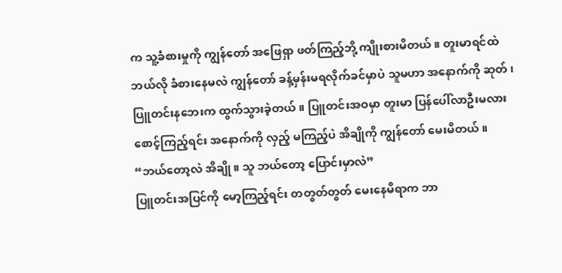က သူ့ခံစားမှုကို ကျွန်တော် အဖြေရှာ ဖတ်ကြည့်ဘို့ ကျိုးစားမိတယ်။ တူးမာရင်ထဲ ဘယ်လို ခံစားနေမလဲ ကျွန်တော် ခန့်မှန်းမရလိုက်ခင်မှာပဲ သူမဟာ အနောက်ကို ဆုတ်၊ ပြူတင်းနဘေးက ထွက်သွားခဲ့တယ်။ ပြူတင်းအဝမှာ တူးမာ ပြန်ပေါ်လာဦးမလား စောင့်ကြည့်ရင်း အနောက်ကို လှည့် မကြည့်ပဲ အိချိုကို ကျွန်တော် မေးမိတယ်။
“ဘယ်တော့လဲ အိချို။ သူ ဘယ်တော့ ပြောင်းမှာလဲ”
ပြူတင်းအပြင်ကို မော့ကြည့်ရင်း တတွတ်တွတ် မေးနေမိရာက ဘာ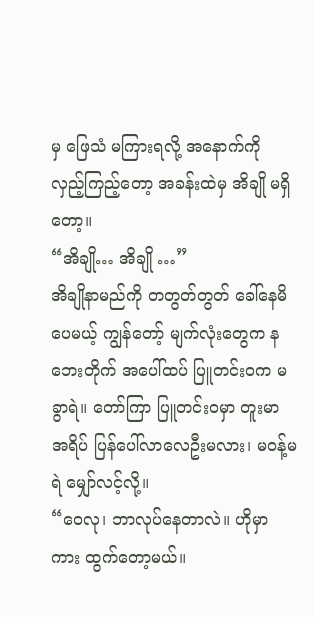မှ ဖြေသံ မကြားရလို့ အနောက်ကို လှည့်ကြည့်တော့ အခန်းထဲမှ အိချို မရှိတော့။
“အိချို… အိချို …”
အိချိုနာမည်ကို တတွတ်တွတ် ခေါ်နေမိပေမယ့် ကျွန်တော့် မျက်လုံးတွေက နဘေးတိုက် အပေါ်ထပ် ပြူတင်းဝက မခွာရဲ။ တော်ကြာ ပြူတင်းဝမှာ တူးမာ အရိပ် ပြန်ပေါ်လာလေဦးမလား၊ မဝန့်မရဲ မျှော်လင့်လို့။
“ဝေလု၊ ဘာလုပ်နေတာလဲ။ ဟိုမှာ ကား ထွက်တော့မယ်။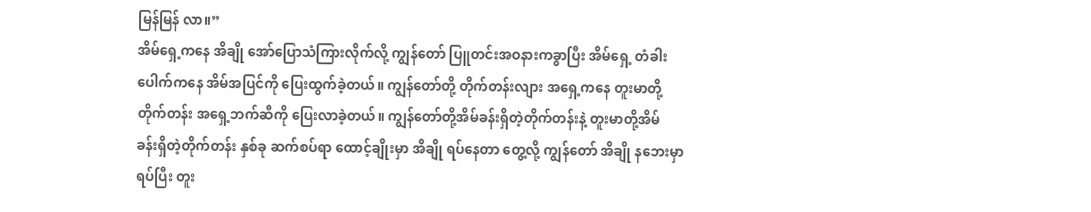မြန်မြန် လာ။”
အိမ်ရှေ့ကနေ အိချို အော်ပြောသံကြားလိုက်လို့ ကျွန်တော် ပြူတင်းအဝနားကခွာပြီး အိမ်ရှေ့ တံခါး ပေါက်ကနေ အိမ်အပြင်ကို ပြေးထွက်ခဲ့တယ်။ ကျွန်တော်တို့ တိုက်တန်းလျား အရှေ့ကနေ တူးမာတို့ တိုက်တန်း အရှေ့ဘက်ဆီကို ပြေးလာခဲ့တယ်။ ကျွန်တော်တို့အိမ်ခန်းရှိတဲ့တိုက်တန်းနဲ့ တူးမာတို့အိမ် ခန်းရှိတဲ့တိုက်တန်း နှစ်ခု ဆက်စပ်ရာ ထောင့်ချိုးမှာ အိချို ရပ်နေတာ တွေ့လို့ ကျွန်တော် အိချို နဘေးမှာ ရပ်ပြီး တူး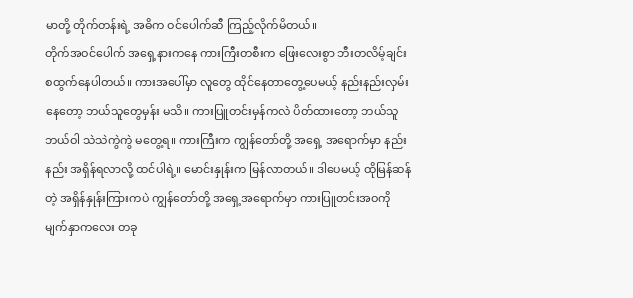မာတို့ တိုက်တန်းရဲ့ အဓိက ဝင်ပေါက်ဆီ ကြည့်လိုက်မိတယ်။
တိုက်အဝင်ပေါက် အရှေ့နားကနေ ကားကြီးတစီးက ဖြေးလေးစွာ ဘီးတလိမ့်ချင်း စထွက်နေပါတယ်။ ကားအပေါ်မှာ လူတွေ ထိုင်နေတာတွေ့ပေမယ့် နည်းနည်းလှမ်းနေတော့ ဘယ်သူတွေမှန်း မသိ။ ကားပြူတင်းမှန်ကလဲ ပိတ်ထားတော့ ဘယ်သူဘယ်ဝါ သဲသဲကွဲကွဲ မတွေ့ရ။ ကားကြီးက ကျွန်တော်တို့ အရှေ့ အရောက်မှာ နည်းနည်း အရှိန်ရလာလို့ ထင်ပါရဲ့။ မောင်းနှုန်းက မြန်လာတယ်။ ဒါပေမယ့် ထိုမြန်ဆန်တဲ့ အရှိန်နှုန်းကြားကပဲ ကျွန်တော်တို့ အရှေ့အရောက်မှာ ကားပြူတင်းအဝကို မျက်နှာကလေး တခု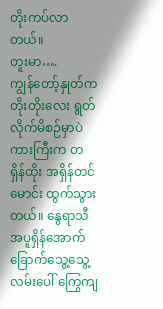တိုးကပ်လာတယ်။
တူးမာ….
ကျွန်တော့်နှုတ်က တိုးတိုးလေး ရွတ်လိုက်မိစဉ်မှာပဲ ကားကြီးက တရှိန်ထိုး အရှိန်တင် မောင်း ထွက်သွားတယ်။ နွေရာသီ အပူရှိန်အောက် ခြောက်သွေ့သွေ့ လမ်းပေါ် ကြွေကျ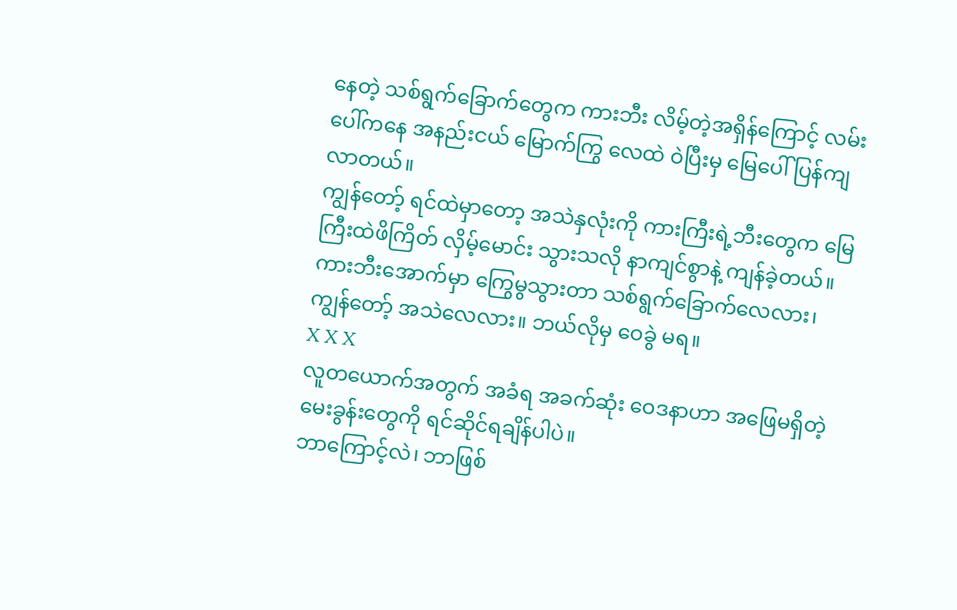နေတဲ့ သစ်ရွက်ခြောက်တွေက ကားဘီး လိမ့်တဲ့အရှိန်ကြောင့် လမ်းပေါ်ကနေ အနည်းငယ် မြောက်ကြွ လေထဲ ဝဲပြီးမှ မြေပေါ် ပြန်ကျလာတယ်။
ကျွန်တော့် ရင်ထဲမှာတော့ အသဲနှလုံးကို ကားကြီးရဲ့ဘီးတွေက မြေကြီးထဲဖိကြိတ် လှိမ့်မောင်း သွားသလို နာကျင်စွာနဲ့ ကျန်ခဲ့တယ်။
ကားဘီးအောက်မှာ ကြွေမွသွားတာ သစ်ရွက်ခြောက်လေလား၊ ကျွန်တော့် အသဲလေလား။ ဘယ်လိုမှ ဝေခွဲ မရ။
X X X
လူတယောက်အတွက် အခံရ အခက်ဆုံး ဝေဒနာဟာ အဖြေမရှိတဲ့ မေးခွန်းတွေကို ရင်ဆိုင်ရချိန်ပါပဲ။
ဘာကြောင့်လဲ၊ ဘာဖြစ်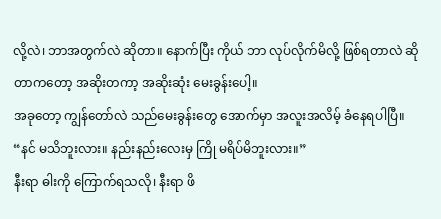လို့လဲ၊ ဘာအတွက်လဲ ဆိုတာ။ နောက်ပြီး ကိုယ် ဘာ လုပ်လိုက်မိလို့ ဖြစ်ရတာလဲ ဆိုတာကတော့ အဆိုးတကာ့ အဆိုးဆုံး မေးခွန်းပေါ့။
အခုတော့ ကျွန်တော်လဲ သည်မေးခွန်းတွေ အောက်မှာ အလူးအလိမ့် ခံနေရပါပြီ။
“နင် မသိဘူးလား။ နည်းနည်းလေးမှ ကြို မရိပ်မိဘူးလား။”
နီးရာ ဓါးကို ကြောက်ရသလို၊ နီးရာ ဖိ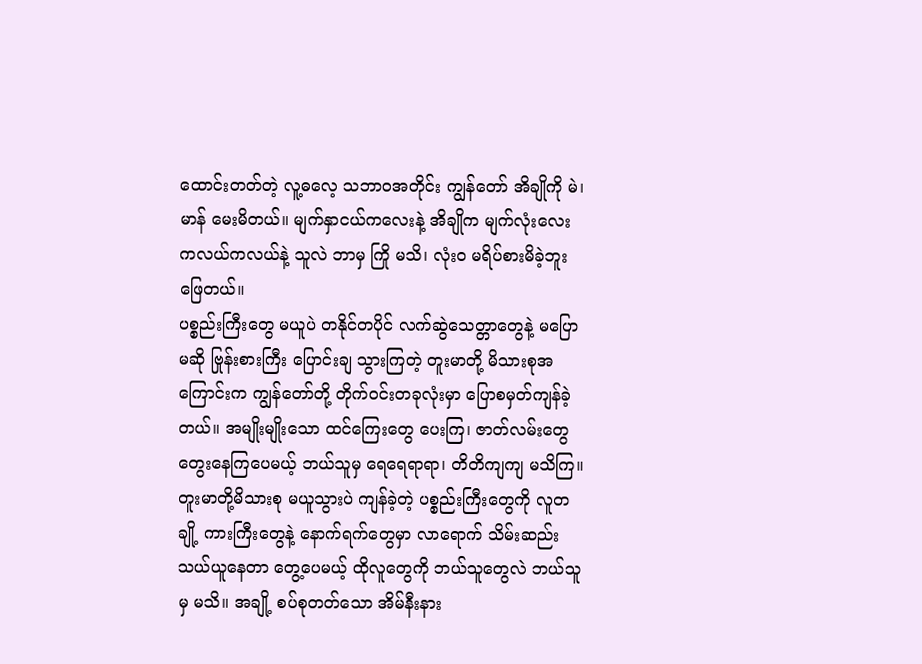ထောင်းတတ်တဲ့ လူ့ဓလေ့ သဘာဝအတိုင်း ကျွန်တော် အိချိုကို မဲ၊ မာန် မေးမိတယ်။ မျက်နှာငယ်ကလေးနဲ့ အိချိုက မျက်လုံးလေး ကလယ်ကလယ်နဲ့ သူလဲ ဘာမှ ကြို မသိ၊ လုံး၀ မရိပ်စားမိခဲ့ဘူး ဖြေတယ်။
ပစ္စည်းကြီးတွေ မယူပဲ တနိုင်တပိုင် လက်ဆွဲသေတ္တာတွေနဲ့ မပြောမဆို ဗြုန်းစားကြီး ပြောင်းချ သွားကြတဲ့ တူးမာတို့ မိသားစုအကြောင်းက ကျွန်တော်တို့ တိုက်ဝင်းတခုလုံးမှာ ပြောစမှတ်ကျန်ခဲ့တယ်။ အမျိုးမျိုးသော ထင်ကြေးတွေ ပေးကြ၊ ဇာတ်လမ်းတွေ တွေးနေကြပေမယ့် ဘယ်သူမှ ရေရေရာရာ၊ တိတိကျကျ မသိကြ။
တူးမာတို့မိသားစု မယူသွားပဲ ကျန်ခဲ့တဲ့ ပစ္စည်းကြီးတွေကို လူတချို့ ကားကြီးတွေနဲ့ နောက်ရက်တွေမှာ လာရောက် သိမ်းဆည်း သယ်ယူနေတာ တွေ့ပေမယ့် ထိုလူတွေကို ဘယ်သူတွေလဲ ဘယ်သူမှ မသိ။ အချို့ စပ်စုတတ်သော အိမ်နီးနား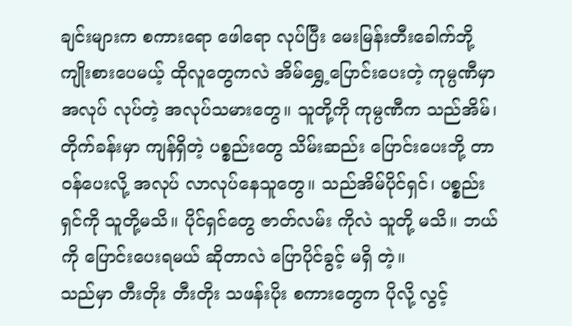ချင်းများက စကားရော ဖေါရော လုပ်ပြီး မေးမြန်းတီးခေါက်ဘို့ ကျိုးစားပေမယ့် ထိုလူတွေကလဲ အိမ်ရွှေ့ပြောင်းပေးတဲ့ ကုမ္ပဏီမှာ အလုပ် လုပ်တဲ့ အလုပ်သမားတွေ။ သူတို့ကို ကုမ္ပဏီက သည်အိမ်၊ တိုက်ခန်းမှာ ကျန်ရှိတဲ့ ပစ္စည်းတွေ သိမ်းဆည်း ပြောင်းပေးဘို့ တာဝန်ပေးလို့ အလုပ် လာလုပ်နေသူတွေ။ သည်အိမ်ပိုင်ရှင်၊ ပစ္စည်းရှင်ကို သူတို့မသိ။ ပိုင်ရှင်တွေ ဇာတ်လမ်း ကိုလဲ သူတို့ မသိ။ ဘယ်ကို ပြောင်းပေးရမယ် ဆိုတာလဲ ပြောပိုင်ခွင့် မရှိ တဲ့။
သည်မှာ တီးတိုး တီးတိုး သဖန်းပိုး စကားတွေက ပိုလို့ လွင့်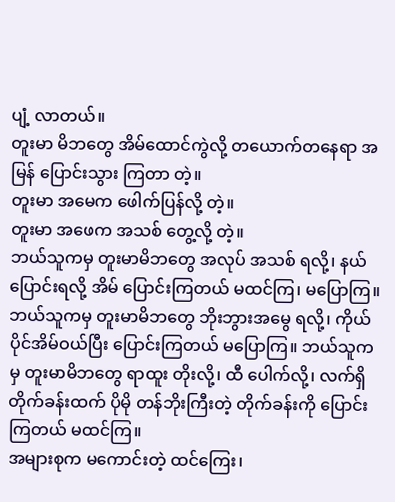ပျံ့ လာတယ်။
တူးမာ မိဘတွေ အိမ်ထောင်ကွဲလို့ တယောက်တနေရာ အမြန် ပြောင်းသွား ကြတာ တဲ့။
တူးမာ အမေက ဖေါက်ပြန်လို့ တဲ့။
တူးမာ အဖေက အသစ် တွေ့လို့ တဲ့။
ဘယ်သူကမှ တူးမာမိဘတွေ အလုပ် အသစ် ရလို့၊ နယ်ပြောင်းရလို့ အိမ် ပြောင်းကြတယ် မထင်ကြ၊ မပြောကြ။ ဘယ်သူကမှ တူးမာမိဘတွေ ဘိုးဘွားအမွေ ရလို့၊ ကိုယ်ပိုင်အိမ်ဝယ်ပြီး ပြောင်းကြတယ် မပြောကြ။ ဘယ်သူကမှ တူးမာမိဘတွေ ရာထူး တိုးလို့၊ ထီ ပေါက်လို့၊ လက်ရှိ တိုက်ခန်းထက် ပိုမို တန်ဘိုးကြီးတဲ့ တိုက်ခန်းကို ပြောင်းကြတယ် မထင်ကြ။
အများစုက မကောင်းတဲ့ ထင်ကြေး၊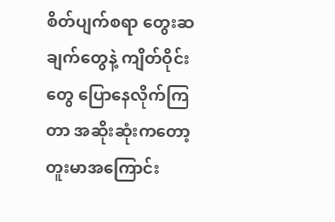စိတ်ပျက်စရာ တွေးဆချက်တွေနဲ့ ကျိတ်ဝိုင်းတွေ ပြောနေလိုက်ကြတာ အဆိုးဆုံးကတော့ တူးမာအကြောင်း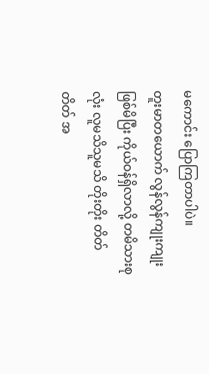မကောင်း ပြောကြတာပါပဲ။
တူးမာတယောက် လွန်လွန်ကျုးကျုးဖြစ်မိပြီး ကိုယ်ဝန်ရှိလာလို့ တမိသားစုလုံး လူမသိသူမသိ တိုးတိုး တိတ်တိတ် အ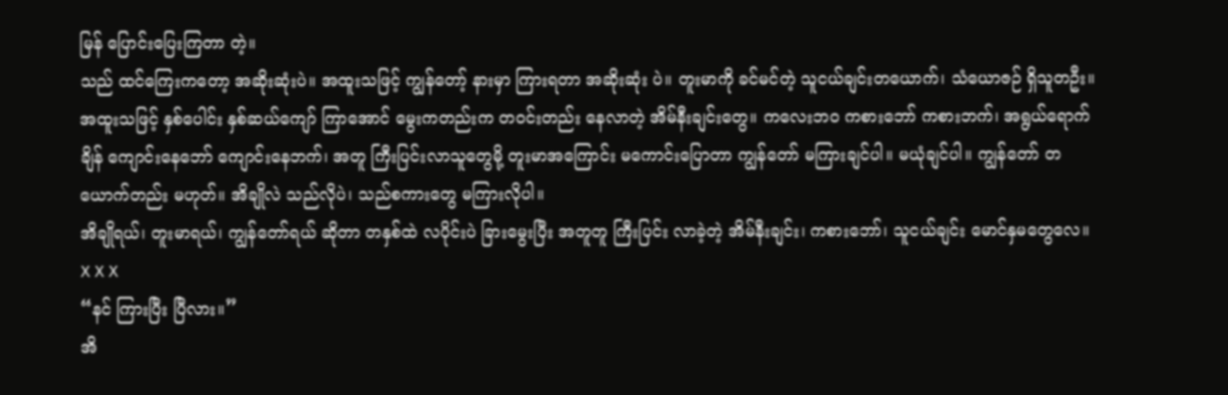မြန် ပြောင်းပြေးကြတာ တဲ့။
သည် ထင်ကြေးကတော့ အဆိုးဆုံးပဲ။ အထူးသဖြင့် ကျွန်တော့် နားမှာ ကြားရတာ အဆိုးဆုံး ပဲ။ တူးမာကို ခင်မင်တဲ့ သူငယ်ချင်းတယောက်၊ သံယောဇဉ် ရှိသူတဦး။ အထူးသဖြင့် နှစ်ပေါင်း နှစ်ဆယ်ကျော် ကြာအောင် မွေးကတည်းက တဝင်းတည်း နေလာတဲ့ အိမ်နီးချင်းတွေ။ ကလေးဘ၀ ကစားဘော် ကစားဘက်၊ အရွယ်ရောက်ချိန် ကျောင်းနေဘော် ကျောင်းနေဘက်၊ အတူ ကြီးပြင်းလာသူတွေမို့ တူးမာအကြောင်း မကောင်းပြောတာ ကျွန်တော် မကြားချင်ပါ။ မယုံချင်ပါ။ ကျွန်တော် တယောက်တည်း မဟုတ်။ အိချိုလဲ သည်လိုပဲ၊ သည်စကားတွေ မကြားလိုပါ။
အိချိုရယ်၊ တူးမာရယ်၊ ကျွန်တော်ရယ် ဆိုတာ တနှစ်ထဲ လပိုင်းပဲ ခြားမွေးပြီး အတူတူ ကြီးပြင်း လာခဲ့တဲ့ အိမ်နီးချင်း၊ ကစားဘော်၊ သူငယ်ချင်း မောင်နှမတွေလေ။
X X X
“နင် ကြားပြီး ပြီလား။”
အိ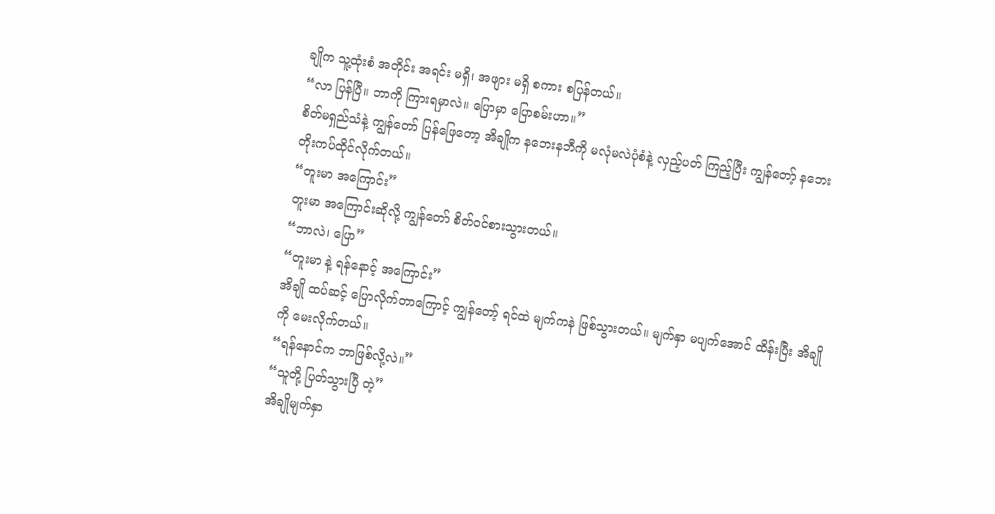ချိုက သူ့ထုံးစံ အတိုင်း အရင်း မရှိ၊ အဖျား မရှိ စကား စပြန်တယ်။
“လာ ပြန်ပြီ။ ဘာကို ကြားရမှာလဲ။ ပြောမှာ ပြောစမ်းဟာ။”
စိတ်မရှည်သံနဲ့ ကျွန်တော် ပြန်ဖြေတော့ အိချိုက နဘေးနဘီကို မလုံမလဲပုံစံနဲ့ လှည့်ပတ် ကြည့်ပြီး ကျွန်တော့် နဘေး တိုးကပ်ထိုင်လိုက်တယ်။
“တူးမာ အကြောင်း”
တူးမာ အကြောင်းဆိုလို့ ကျွန်တော် စိတ်ဝင်စားသွားတယ်။
“ဘာလဲ၊ ပြော”
“တူးမာ နဲ့ ရန်နောင့် အကြောင်း”
အိချို ထပ်ဆင့် ပြောလိုက်တာကြောင့် ကျွန်တော့် ရင်ထဲ မျက်ကနဲ ဖြစ်သွားတယ်။ မျက်နှာ မပျက်အောင် ထိန်းပြီး အိချိုကို မေးလိုက်တယ်။
“ရန်နောင်က ဘာဖြစ်လို့လဲ။”
“သူတို့ ပြတ်သွားပြီ တဲ့”
အိချိုမျက်နှာ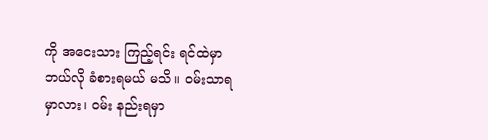ကို အငေးသား ကြည့်ရင်း ရင်ထဲမှာ ဘယ်လို ခံစားရမယ် မသိ။ ဝမ်းသာရမှာလား၊ ဝမ်း နည်းရမှာ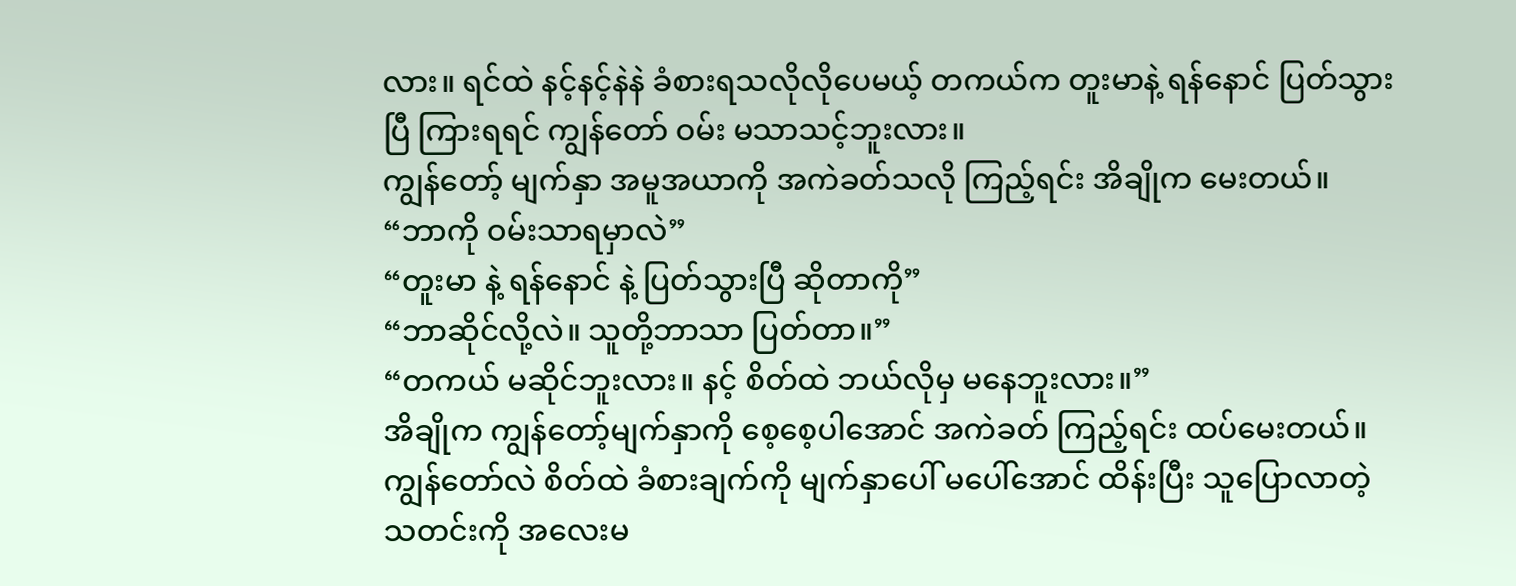လား။ ရင်ထဲ နင့်နင့်နဲနဲ ခံစားရသလိုလိုပေမယ့် တကယ်က တူးမာနဲ့ ရန်နောင် ပြတ်သွားပြီ ကြားရရင် ကျွန်တော် ဝမ်း မသာသင့်ဘူးလား။
ကျွန်တော့် မျက်နှာ အမူအယာကို အကဲခတ်သလို ကြည့်ရင်း အိချိုက မေးတယ်။
“ဘာကို ဝမ်းသာရမှာလဲ”
“တူးမာ နဲ့ ရန်နောင် နဲ့ ပြတ်သွားပြီ ဆိုတာကို”
“ဘာဆိုင်လို့လဲ။ သူတို့ဘာသာ ပြတ်တာ။”
“တကယ် မဆိုင်ဘူးလား။ နင့် စိတ်ထဲ ဘယ်လိုမှ မနေဘူးလား။”
အိချိုက ကျွန်တော့်မျက်နှာကို စေ့စေ့ပါအောင် အကဲခတ် ကြည့်ရင်း ထပ်မေးတယ်။ ကျွန်တော်လဲ စိတ်ထဲ ခံစားချက်ကို မျက်နှာပေါ် မပေါ်အောင် ထိန်းပြီး သူပြောလာတဲ့ သတင်းကို အလေးမ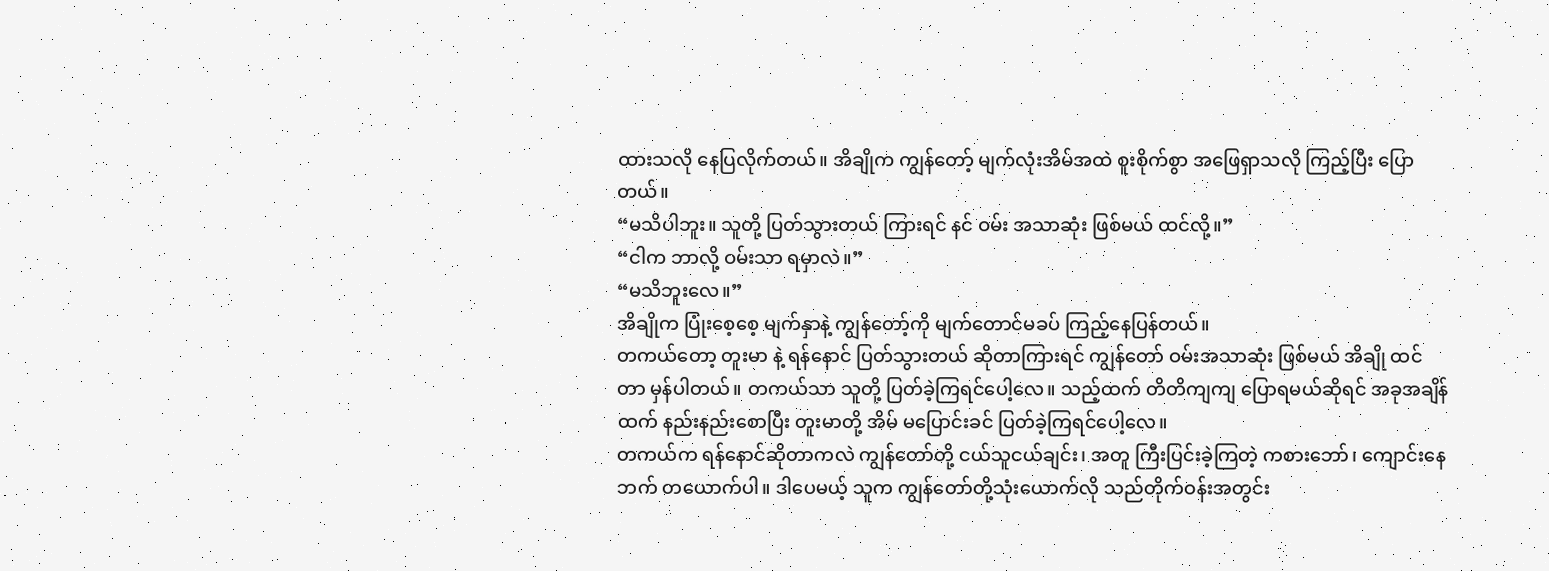ထားသလို နေပြလိုက်တယ်။ အိချိုက ကျွန်တော့် မျက်လုံးအိမ်အထဲ စူးစိုက်စွာ အဖြေရှာသလို ကြည့်ပြီး ပြောတယ်။
“မသိပါဘူး။ သူတို့ ပြတ်သွားတယ် ကြားရင် နင် ဝမ်း အသာဆုံး ဖြစ်မယ် ထင်လို့။”
“ငါက ဘာလို့ ဝမ်းသာ ရမှာလဲ။”
“မသိဘူးလေ။”
အိချိုက ပြုံးစေ့စေ့ မျက်နှာနဲ့ ကျွန်တော့်ကို မျက်တောင်မခပ် ကြည့်နေပြန်တယ်။
တကယ်တော့ တူးမာ နဲ့ ရန်နောင် ပြတ်သွားတယ် ဆိုတာကြားရင် ကျွန်တော် ဝမ်းအသာဆုံး ဖြစ်မယ် အိချို ထင်တာ မှန်ပါတယ်။ တကယ်သာ သူတို့ ပြတ်ခဲ့ကြရင်ပေါ့လေ။ သည့်ထက် တိတိကျကျ ပြောရမယ်ဆိုရင် အခုအချိန်ထက် နည်းနည်းစောပြီး တူးမာတို့ အိမ် မပြောင်းခင် ပြတ်ခဲ့ကြရင်ပေါ့လေ။
တကယ်က ရန်နောင်ဆိုတာကလဲ ကျွန်တော်တို့ ငယ်သူငယ်ချင်း၊ အတူ ကြီးပြင်းခဲ့ကြတဲ့ ကစားဘော်၊ ကျောင်းနေဘက် တယောက်ပါ။ ဒါပေမယ့် သူက ကျွန်တော်တို့သုံးယောက်လို သည်တိုက်ဝန်းအတွင်း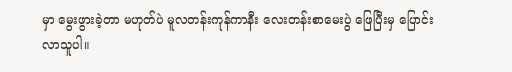မှာ မွေးဖွားခဲ့တာ မဟုတ်ပဲ မူလတန်းကုန်ကာနီး လေးတန်းစာမေးပွဲ ဖြေပြီးမှ ပြောင်းလာသူပါ။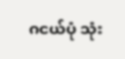ဂငယ်ပုံ သုံး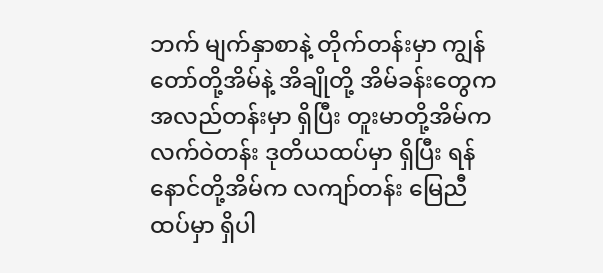ဘက် မျက်နှာစာနဲ့ တိုက်တန်းမှာ ကျွန်တော်တို့အိမ်နဲ့ အိချိုတို့ အိမ်ခန်းတွေက အလည်တန်းမှာ ရှိပြီး တူးမာတို့အိမ်က လက်ဝဲတန်း ဒုတိယထပ်မှာ ရှိပြီး ရန်နောင်တို့အိမ်က လကျာ်တန်း မြေညီထပ်မှာ ရှိပါ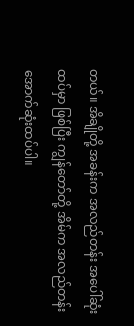တယ်။ အိချိုတို့ အခန်းက အလည်တန်း အပေါ်ဆုံးထပ်မှာ ဖြစ်ပြီး ကျွန်တော်တို့ အိမ်က အလည်တန်း အောက်ဆုံးထပ်ပါ။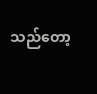သည်တော့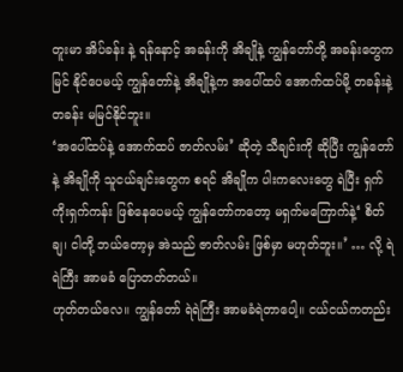တူးမာ အိပ်ခန်း နဲ့ ရန်နောင့် အခန်းကို အိချိုနဲ့ ကျွန်တော်တို့ အခန်းတွေက မြင် နိုင်ပေမယ့် ကျွန်တော်နဲ့ အိချိုနဲ့က အပေါ်ထပ် အောက်ထပ်မို့ တခန်းနဲ့ တခန်း မမြင်နိုင်ဘူး။
‘အပေါ်ထပ်နဲ့ အောက်ထပ် ဇာတ်လမ်း’ ဆိုတဲ့ သီချင်းကို ဆိုပြီး ကျွန်တော်နဲ့ အိချိုကို သူငယ်ချင်းတွေက စရင် အိချိုက ပါးကလေးတွေ ရဲပြီး ရှက်ကိုးရှက်ကန်း ဖြစ်နေပေမယ့် ကျွန်တော်ကတော့ မရှက်မကြောက်နဲ့‘ စိတ်ချ၊ ငါတို့ ဘယ်တော့မှ အဲသည် ဇာတ်လမ်း ဖြစ်မှာ မဟုတ်ဘူး။’ … လို့ ရဲရဲကြီး အာမခံ ပြောတတ်တယ်။
ဟုတ်တယ်လေ။ ကျွန်တော် ရဲရဲကြီး အာမခံရဲတာပေါ့။ ငယ်ငယ်ကတည်း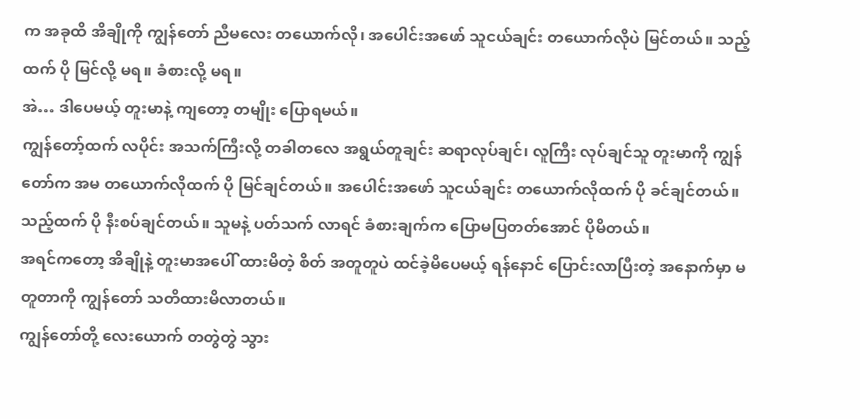က အခုထိ အိချိုကို ကျွန်တော် ညီမလေး တယောက်လို၊ အပေါင်းအဖော် သူငယ်ချင်း တယောက်လိုပဲ မြင်တယ်။ သည့်ထက် ပို မြင်လို့ မရ။ ခံစားလို့ မရ။
အဲ… ဒါပေမယ့် တူးမာနဲ့ ကျတော့ တမျိုး ပြောရမယ်။
ကျွန်တော့်ထက် လပိုင်း အသက်ကြီးလို့ တခါတလေ အရွယ်တူချင်း ဆရာလုပ်ချင်၊ လူကြီး လုပ်ချင်သူ တူးမာကို ကျွန်တော်က အမ တယောက်လိုထက် ပို မြင်ချင်တယ်။ အပေါင်းအဖော် သူငယ်ချင်း တယောက်လိုထက် ပို ခင်ချင်တယ်။ သည့်ထက် ပို နီးစပ်ချင်တယ်။ သူမနဲ့ ပတ်သက် လာရင် ခံစားချက်က ပြောမပြတတ်အောင် ပိုမိတယ်။
အရင်ကတော့ အိချိုနဲ့ တူးမာအပေါ် ထားမိတဲ့ စိတ် အတူတူပဲ ထင်ခဲ့မိပေမယ့် ရန်နောင် ပြောင်းလာပြီးတဲ့ အနောက်မှာ မတူတာကို ကျွန်တော် သတိထားမိလာတယ်။
ကျွန်တော်တို့ လေးယောက် တတွဲတွဲ သွား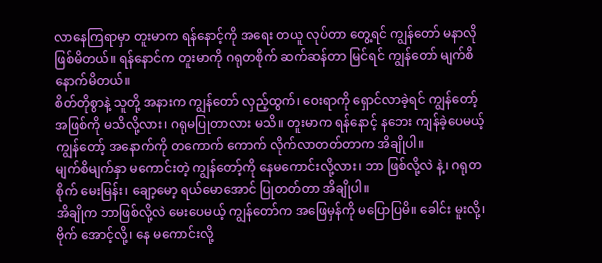လာနေကြရာမှာ တူးမာက ရန်နောင့်ကို အရေး တယူ လုပ်တာ တွေ့ရင် ကျွန်တော် မနာလို ဖြစ်မိတယ်။ ရန်နောင်က တူးမာကို ဂရုတစိုက် ဆက်ဆန်တာ မြင်ရင် ကျွန်တော် မျက်စိ နောက်မိတယ်။
စိတ်တိုစွာနဲ့ သူတို့ အနားက ကျွန်တော် လှည့်ထွက်၊ ဝေးရာကို ရှောင်လာခဲ့ရင် ကျွန်တော့် အဖြစ်ကို မသိလို့လား၊ ဂရုမပြုတာလား မသိ။ တူးမာက ရန်နောင့် နဘေး ကျန်ခဲ့ပေမယ့် ကျွန်တော့် အနောက်ကို တကောက် ကောက် လိုက်လာတတ်တာက အိချိုပါ။
မျက်စိမျက်နှာ မကောင်းတဲ့ ကျွန်တော့်ကို နေမကောင်းလို့လား၊ ဘာ ဖြစ်လို့လဲ နဲ့၊ ဂရုတစိုက် မေးမြန်း၊ ချော့မော့ ရယ်မောအောင် ပြုတတ်တာ အိချိုပါ။
အိချိုက ဘာဖြစ်လို့လဲ မေးပေမယ့် ကျွန်တော်က အဖြေမှန်ကို မပြောပြမိ။ ခေါင်း မူးလို့၊ ဗိုက် အောင့်လို့၊ နေ မကောင်းလို့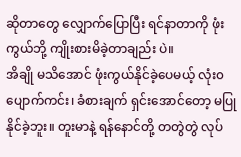ဆိုတာတွေ လျှောက်ပြောပြီး ရင်နာတာကို ဖုံးကွယ်ဘို့ ကျိုးစားမိခဲ့တာချည်း ပဲ။
အိချို မသိအောင် ဖုံးကွယ်နိုင်ခဲ့ပေမယ့် လုံး၀ ပျောက်ကင်း၊ ခံစားချက် ရှင်းအောင်တော့ မပြုနိုင်ခဲ့ဘူး။ တူးမာနဲ့ ရန်နောင်တို့ တတွဲတွဲ လုပ်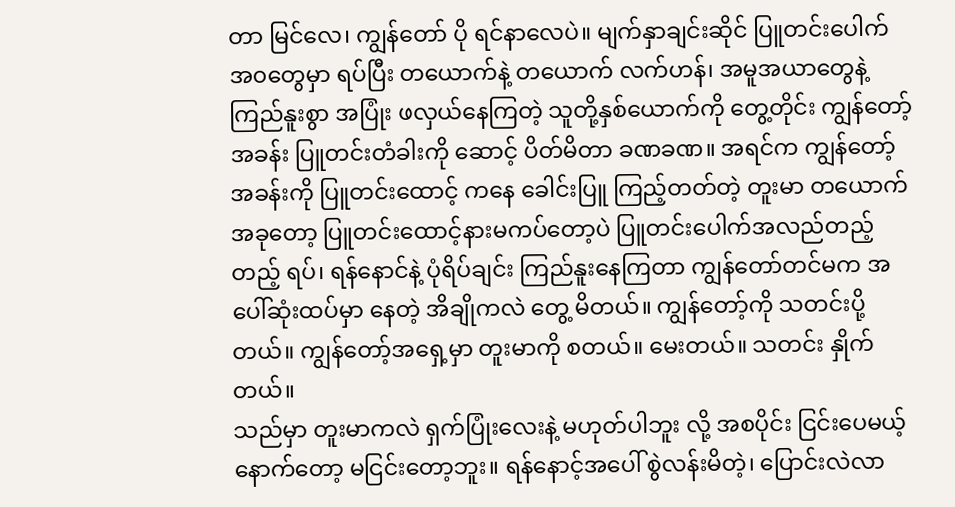တာ မြင်လေ၊ ကျွန်တော် ပို ရင်နာလေပဲ။ မျက်နှာချင်းဆိုင် ပြူတင်းပေါက် အ၀တွေမှာ ရပ်ပြီး တယောက်နဲ့ တယောက် လက်ဟန်၊ အမူအယာတွေနဲ့ ကြည်နူးစွာ အပြုံး ဖလှယ်နေကြတဲ့ သူတို့နှစ်ယောက်ကို တွေ့တိုင်း ကျွန်တော့်အခန်း ပြူတင်းတံခါးကို ဆောင့် ပိတ်မိတာ ခဏခဏ။ အရင်က ကျွန်တော့် အခန်းကို ပြူတင်းထောင့် ကနေ ခေါင်းပြူ ကြည့်တတ်တဲ့ တူးမာ တယောက် အခုတော့ ပြူတင်းထောင့်နားမကပ်တော့ပဲ ပြူတင်းပေါက်အလည်တည့်တည့် ရပ်၊ ရန်နောင်နဲ့ ပုံရိပ်ချင်း ကြည်နူးနေကြတာ ကျွန်တော်တင်မက အပေါ်ဆုံးထပ်မှာ နေတဲ့ အိချိုကလဲ တွေ့ မိတယ်။ ကျွန်တော့်ကို သတင်းပို့တယ်။ ကျွန်တော့်အရှေ့မှာ တူးမာကို စတယ်။ မေးတယ်။ သတင်း နှိုက်တယ်။
သည်မှာ တူးမာကလဲ ရှက်ပြုံးလေးနဲ့ မဟုတ်ပါဘူး လို့ အစပိုင်း ငြင်းပေမယ့် နောက်တော့ မငြင်းတော့ဘူး။ ရန်နောင့်အပေါ် စွဲလန်းမိတဲ့၊ ပြောင်းလဲလာ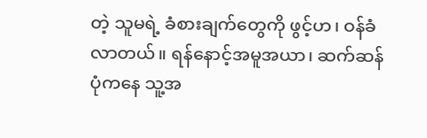တဲ့ သူမရဲ့ ခံစားချက်တွေကို ဖွင့်ဟ၊ ဝန်ခံ လာတယ်။ ရန်နောင့်အမူအယာ၊ ဆက်ဆန်ပုံကနေ သူ့အ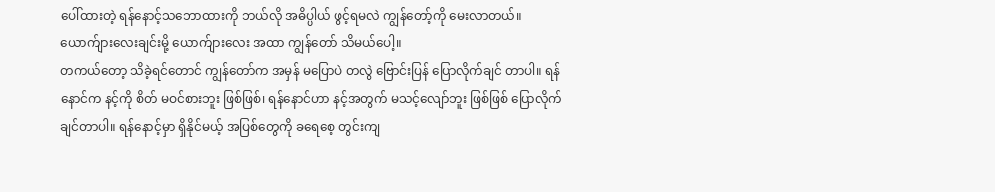ပေါ်ထားတဲ့ ရန်နောင့်သဘောထားကို ဘယ်လို အဓိပ္ပါယ် ဖွင့်ရမလဲ ကျွန်တော့်ကို မေးလာတယ်။ ယောက်ျားလေးချင်းမို့ ယောက်ျားလေး အထာ ကျွန်တော် သိမယ်ပေါ့။
တကယ်တော့ သိခဲ့ရင်တောင် ကျွန်တော်က အမှန် မပြောပဲ တလွဲ ဗြောင်းပြန် ပြောလိုက်ချင် တာပါ။ ရန်နောင်က နင့်ကို စိတ် မဝင်စားဘူး ဖြစ်ဖြစ်၊ ရန်နောင်ဟာ နင့်အတွက် မသင့်လျော်ဘူး ဖြစ်ဖြစ် ပြောလိုက်ချင်တာပါ။ ရန်နောင့်မှာ ရှိနိုင်မယ့် အပြစ်တွေကို ခရေစေ့ တွင်းကျ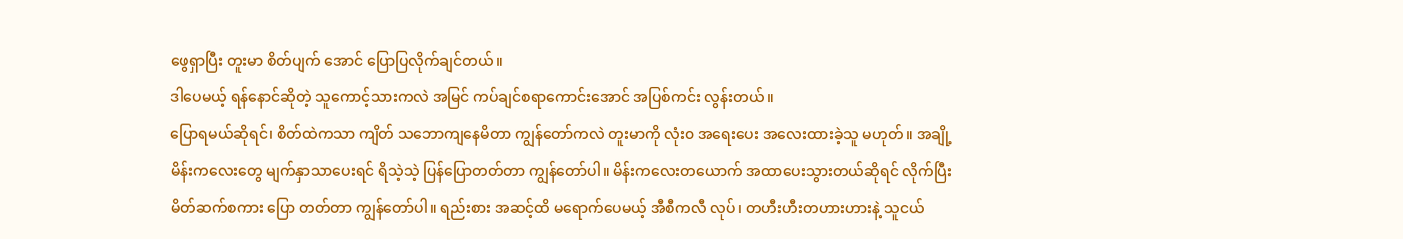ဖွေရှာပြီး တူးမာ စိတ်ပျက် အောင် ပြောပြလိုက်ချင်တယ်။
ဒါပေမယ့် ရန်နောင်ဆိုတဲ့ သူကောင့်သားကလဲ အမြင် ကပ်ချင်စရာကောင်းအောင် အပြစ်ကင်း လွန်းတယ်။
ပြောရမယ်ဆိုရင်၊ စိတ်ထဲကသာ ကျိတ် သဘောကျနေမိတာ ကျွန်တော်ကလဲ တူးမာကို လုံး၀ အရေးပေး အလေးထားခဲ့သူ မဟုတ်။ အချို့မိန်းကလေးတွေ မျက်နှာသာပေးရင် ရိသဲ့သဲ့ ပြန်ပြောတတ်တာ ကျွန်တော်ပါ။ မိန်းကလေးတယောက် အထာပေးသွားတယ်ဆိုရင် လိုက်ပြီး မိတ်ဆက်စကား ပြော တတ်တာ ကျွန်တော်ပါ။ ရည်းစား အဆင့်ထိ မရောက်ပေမယ့် အီစီကလီ လုပ်၊ တဟီးဟီးတဟားဟားနဲ့ သူငယ်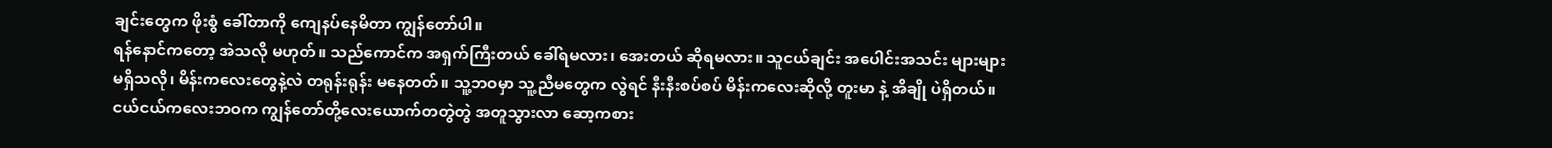ချင်းတွေက ဖိုးစွံ ခေါ်တာကို ကျေနပ်နေမိတာ ကျွန်တော်ပါ။
ရန်နောင်ကတော့ အဲသလို မဟုတ်။ သည်ကောင်က အရှက်ကြီးတယ် ခေါ်ရမလား၊ အေးတယ် ဆိုရမလား။ သူငယ်ချင်း အပေါင်းအသင်း များများ မရှိသလို၊ မိန်းကလေးတွေနဲ့လဲ တရုန်းရုန်း မနေတတ်။ သူ့ဘဝမှာ သူ့ညီမတွေက လွဲရင် နီးနီးစပ်စပ် မိန်းကလေးဆိုလို့ တူးမာ နဲ့ အိချို ပဲရှိတယ်။
ငယ်ငယ်ကလေးဘဝက ကျွန်တော်တို့လေးယောက်တတွဲတွဲ အတူသွားလာ ဆော့ကစား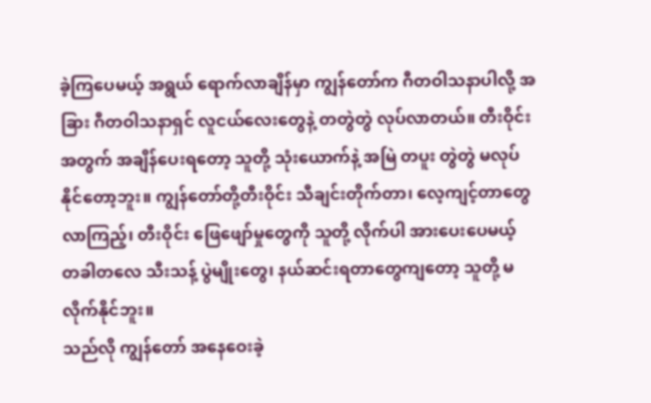ခဲ့ကြပေမယ့် အရွယ် ရောက်လာချိန်မှာ ကျွန်တော်က ဂီတဝါသနာပါလို့ အခြား ဂီတဝါသနာရှင် လူငယ်လေးတွေနဲ့ တတွဲတွဲ လုပ်လာတယ်။ တီးဝိုင်းအတွက် အချိန်ပေးရတော့ သူတို့ သုံးယောက်နဲ့ အမြဲ တပူး တွဲတွဲ မလုပ်နိုင်တော့ဘူး။ ကျွန်တော်တို့တီးဝိုင်း သီချင်းတိုက်တာ၊ လေ့ကျင့်တာတွေ လာကြည့်၊ တီးဝိုင်း ဖြေဖျော်မှုတွေကို သူတို့ လိုက်ပါ အားပေးပေမယ့် တခါတလေ သီးသန့် ပွဲမျိုးတွေ၊ နယ်ဆင်းရတာတွေကျတော့ သူတို့ မလိုက်နိုင်ဘူး။
သည်လို ကျွန်တော် အနေဝေးခဲ့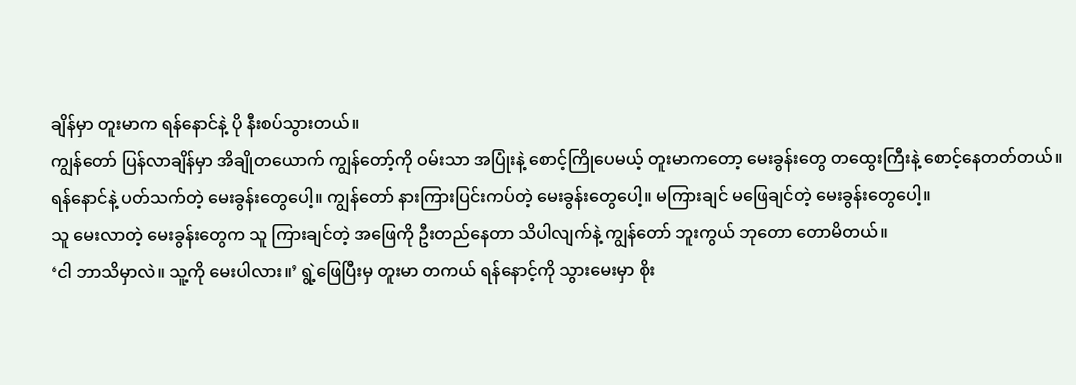ချိန်မှာ တူးမာက ရန်နောင်နဲ့ ပို နီးစပ်သွားတယ်။
ကျွန်တော် ပြန်လာချိန်မှာ အိချိုတယောက် ကျွန်တော့်ကို ဝမ်းသာ အပြုံးနဲ့ စောင့်ကြိုပေမယ့် တူးမာကတော့ မေးခွန်းတွေ တထွေးကြီးနဲ့ စောင့်နေတတ်တယ်။
ရန်နောင်နဲ့ ပတ်သက်တဲ့ မေးခွန်းတွေပေါ့။ ကျွန်တော် နားကြားပြင်းကပ်တဲ့ မေးခွန်းတွေပေါ့။ မကြားချင် မဖြေချင်တဲ့ မေးခွန်းတွေပေါ့။
သူ မေးလာတဲ့ မေးခွန်းတွေက သူ ကြားချင်တဲ့ အဖြေကို ဦးတည်နေတာ သိပါလျက်နဲ့ ကျွန်တော် ဘူးကွယ် ဘုတော တောမိတယ်။
‘ငါ ဘာသိမှာလဲ။ သူ့ကို မေးပါလား။’ ရွဲ့ဖြေပြီးမှ တူးမာ တကယ် ရန်နောင့်ကို သွားမေးမှာ စိုး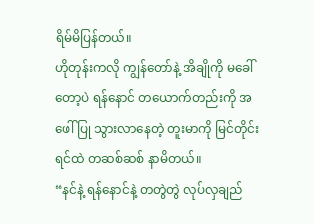ရိမ်မိပြန်တယ်။
ဟိုတုန်းကလို ကျွန်တော်နဲ့ အိချိုကို မခေါ်တော့ပဲ ရန်နောင် တယောက်တည်းကို အဖေါ်ပြု သွားလာနေတဲ့ တူးမာကို မြင်တိုင်း ရင်ထဲ တဆစ်ဆစ် နာမိတယ်။
“နင်နဲ့ ရန်နောင်နဲ့ တတွဲတွဲ လုပ်လှချည်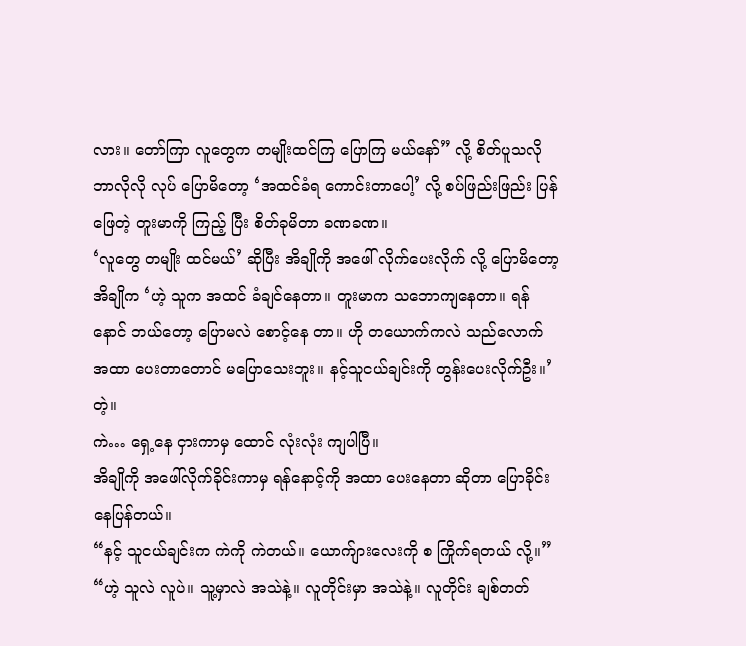လား။ တော်ကြာ လူတွေက တမျိုးထင်ကြ ပြောကြ မယ်နော်” လို့ စိတ်ပူသလို ဘာလိုလို လုပ် ပြောမိတော့ ‘အထင်ခံရ ကောင်းတာပေါ့’ လို့ စပ်ဖြည်းဖြည်း ပြန်ဖြေတဲ့ တူးမာကို ကြည့် ပြီး စိတ်ခုမိတာ ခဏခဏ။
‘လူတွေ တမျိုး ထင်မယ်’ ဆိုပြီး အိချိုကို အဖေါ် လိုက်ပေးလိုက် လို့ ပြောမိတော့ အိချိုက ‘ဟဲ့ သူက အထင် ခံချင်နေတာ။ တူးမာက သဘောကျနေတာ။ ရန်နောင် ဘယ်တော့ ပြောမလဲ စောင့်နေ တာ။ ဟို တယောက်ကလဲ သည်လောက် အထာ ပေးတာတောင် မပြောသေးဘူး။ နင့်သူငယ်ချင်းကို တွန်းပေးလိုက်ဦး။’တဲ့။
ကဲ… ရှေ့နေ ငှားကာမှ ထောင် လုံးလုံး ကျပါပြီ။
အိချိုကို အဖေါ်လိုက်ခိုင်းကာမှ ရန်နောင့်ကို အထာ ပေးနေတာ ဆိုတာ ပြောခိုင်းနေပြန်တယ်။
“နင့် သူငယ်ချင်းက ကဲကို ကဲတယ်။ ယောက်ျားလေးကို စ ကြိုက်ရတယ် လို့။”
“ဟဲ့ သူလဲ လူပဲ။ သူ့မှာလဲ အသဲနဲ့။ လူတိုင်းမှာ အသဲနဲ့။ လူတိုင်း ချစ်တတ်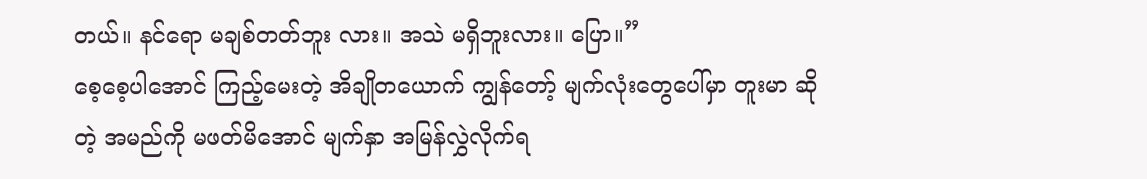တယ်။ နင်ရော မချစ်တတ်ဘူး လား။ အသဲ မရှိဘူးလား။ ပြော။”
စေ့စေ့ပါအောင် ကြည့်မေးတဲ့ အိချိုတယောက် ကျွန်တော့် မျက်လုံးတွေပေါ်မှာ တူးမာ ဆိုတဲ့ အမည်ကို မဖတ်မိအောင် မျက်နှာ အမြန်လွှဲလိုက်ရ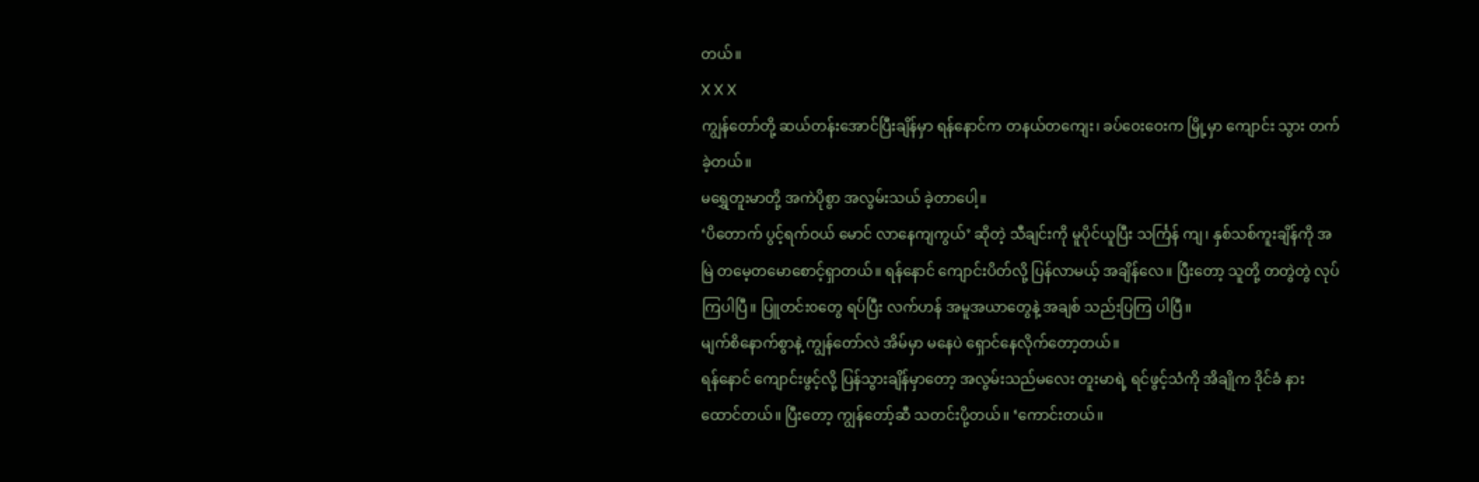တယ်။
X X X
ကျွန်တော်တို့ ဆယ်တန်းအောင်ပြီးချိန်မှာ ရန်နောင်က တနယ်တကျေး၊ ခပ်ဝေးဝေးက မြို့မှာ ကျောင်း သွား တက်ခဲ့တယ်။
မရွှေတူးမာတို့ အကဲပိုစွာ အလွမ်းသယ် ခဲ့တာပေါ့။
‘ပိတောက် ပွင့်ရက်ဝယ် မောင် လာနေကျကွယ်’ ဆိုတဲ့ သီချင်းကို မူပိုင်ယူပြီး သင်္ကြန် ကျ၊ နှစ်သစ်ကူးချိန်ကို အမြဲ တမေ့တမောစောင့်ရှာတယ်။ ရန်နောင် ကျောင်းပိတ်လို့ ပြန်လာမယ့် အချိန်လေ။ ပြီးတော့ သူတို့ တတွဲတွဲ လုပ်ကြပါပြီ။ ပြူတင်း၀တွေ ရပ်ပြီး လက်ဟန် အမူအယာတွေနဲ့ အချစ် သည်းပြကြ ပါပြီ။
မျက်စိနောက်စွာနဲ့ ကျွန်တော်လဲ အိမ်မှာ မနေပဲ ရှောင်နေလိုက်တော့တယ်။
ရန်နောင် ကျောင်းဖွင့်လို့ ပြန်သွားချိန်မှာတော့ အလွမ်းသည်မလေး တူးမာရဲ့ ရင်ဖွင့်သံကို အိချိုက ဒိုင်ခံ နား ထောင်တယ်။ ပြီးတော့ ကျွန်တော့်ဆီ သတင်းပို့တယ်။ ‘ကောင်းတယ်။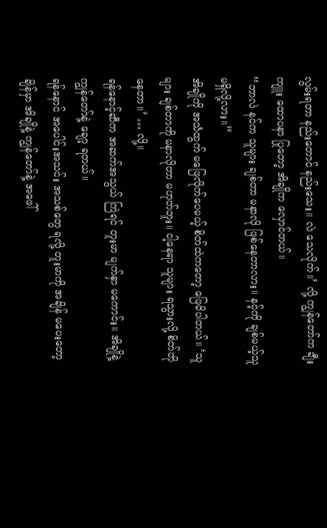လွမ်းရတာ နည်းတောင် နည်းသေး။ လဲ သေလိုက်။’ လို့ ကျွန်တော်က ချီးကျူး ထောပနာ ပြုတော့ အိချိုက လှောင်တယ်။
“ဘာလဲ နင်က သူများ ချစ်တာ မနာလို ဖြစ်နေတာလား။ နင့်ကို ချစ်မယ့်သူ မရှိလို့လား။”
အိချိုကို အသံထွက် မဖြေလိုက်ပေမယ့် စိတ်ထဲကတော့ ဖြေမိပါတယ်။ ‘သူများ ချစ်တာကို မနာလိုတာ မဟုတ်ဘူး။ ငါ့နေရာ သူများ ရသွားလို့ စိတ်တိုနေတာ။’ … လို့။
ရန်နောင့်ဆီက အဆက်အသွယ် ကြဲရင် တူးမာ မျက်နှာ မကောင်း။ အိချိုနဲ့ ကျွန်တော်နဲ့ ချော့ ရတယ်။
ရန်နောင် အပေါင်းအသင်း အသစ်တွေ ရလို့ တူးမာကို အချိန် မပေးတော့ချိန်မှာ အိချိုနဲ့ ကျွန်တော်နဲ့ အဖေါ်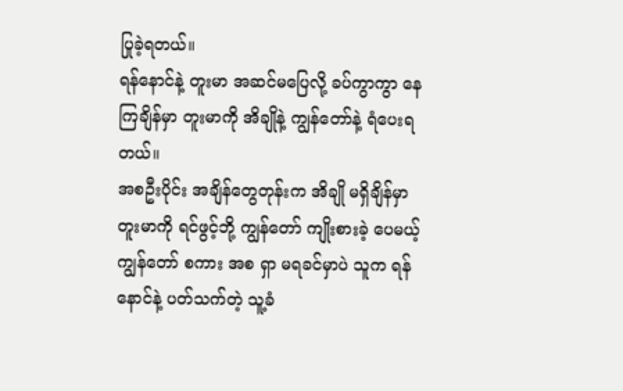ပြုခဲ့ရတယ်။
ရန်နောင်နဲ့ တူးမာ အဆင်မပြေလို့ ခပ်ကွာကွာ နေကြချိန်မှာ တူးမာကို အိချိုနဲ့ ကျွန်တော်နဲ့ ရံပေးရတယ်။
အစဦးပိုင်း အချိန်တွေတုန်းက အိချို မရှိချိန်မှာ တူးမာကို ရင်ဖွင့်ဘို့ ကျွန်တော် ကျိုးစားခဲ့ ပေမယ့် ကျွန်တော် စကား အစ ရှာ မရခင်မှာပဲ သူက ရန်နောင်နဲ့ ပတ်သက်တဲ့ သူ့ခံ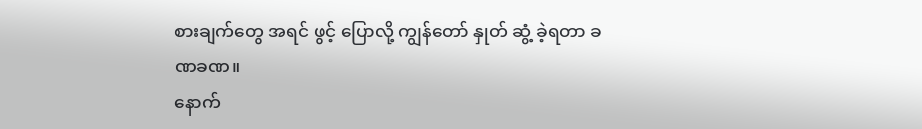စားချက်တွေ အရင် ဖွင့် ပြောလို့ ကျွန်တော် နှုတ် ဆွံ့ ခဲ့ရတာ ခဏခဏ။
နောက်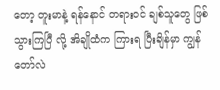တော့ တူးမာနဲ့ ရန်နောင် တရားဝင် ချစ်သူတွေ ဖြစ်သွားကြပြီ လို့ အိချိုထံက ကြားရ ပြီးချိန်မှာ ကျွန်တော်လဲ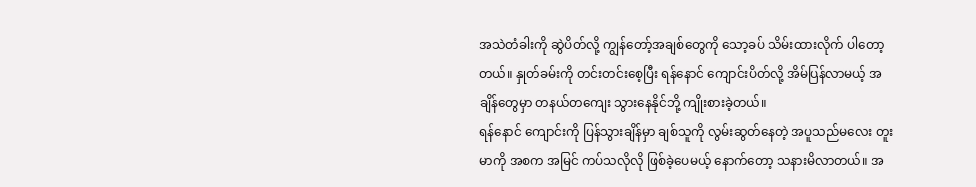အသဲတံခါးကို ဆွဲပိတ်လို့ ကျွန်တော့်အချစ်တွေကို သော့ခပ် သိမ်းထားလိုက် ပါတော့တယ်။ နှုတ်ခမ်းကို တင်းတင်းစေ့ပြီး ရန်နောင် ကျောင်းပိတ်လို့ အိမ်ပြန်လာမယ့် အချိန်တွေမှာ တနယ်တကျေး သွားနေနိုင်ဘို့ ကျိုးစားခဲ့တယ်။
ရန်နောင် ကျောင်းကို ပြန်သွားချိန်မှာ ချစ်သူကို လွမ်းဆွတ်နေတဲ့ အပူသည်မလေး တူးမာကို အစက အမြင် ကပ်သလိုလို ဖြစ်ခဲ့ပေမယ့် နောက်တော့ သနားမိလာတယ်။ အ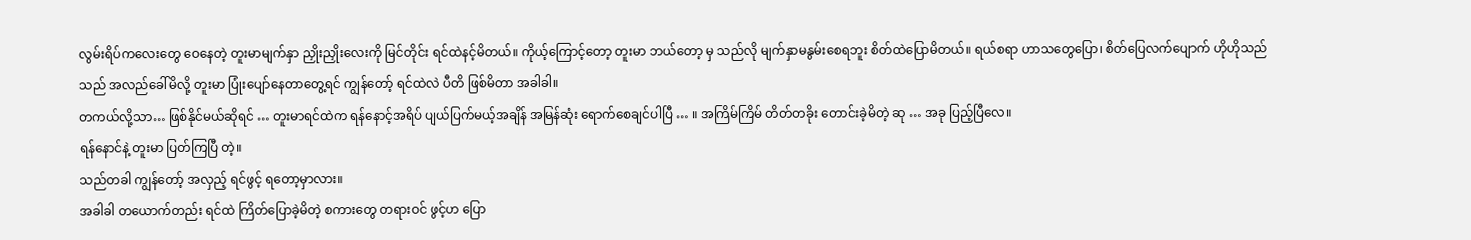လွမ်းရိပ်ကလေးတွေ ဝေနေတဲ့ တူးမာမျက်နှာ ညှိုးညှိုးလေးကို မြင်တိုင်း ရင်ထဲနင့်မိတယ်။ ကိုယ့်ကြောင့်တော့ တူးမာ ဘယ်တော့ မှ သည်လို မျက်နှာမနွမ်းစေရဘူး စိတ်ထဲပြောမိတယ်။ ရယ်စရာ ဟာသတွေပြော၊ စိတ်ပြေလက်ပျောက် ဟိုဟိုသည်သည် အလည်ခေါ်မိလို့ တူးမာ ပြုံးပျော်နေတာတွေ့ရင် ကျွန်တော့် ရင်ထဲလဲ ပီတိ ဖြစ်မိတာ အခါခါ။
တကယ်လို့သာ… ဖြစ်နိုင်မယ်ဆိုရင် … တူးမာရင်ထဲက ရန်နောင့်အရိပ် ပျယ်ပြက်မယ့်အချိန် အမြန်ဆုံး ရောက်စေချင်ပါပြီ … ။ အကြိမ်ကြိမ် တိတ်တခိုး တောင်းခဲ့မိတဲ့ ဆု … အခု ပြည့်ပြီလေ။
ရန်နောင်နဲ့ တူးမာ ပြတ်ကြပြီ တဲ့။
သည်တခါ ကျွန်တော့် အလှည့် ရင်ဖွင့် ရတော့မှာလား။
အခါခါ တယောက်တည်း ရင်ထဲ ကြိတ်ပြောခဲ့မိတဲ့ စကားတွေ တရားဝင် ဖွင့်ဟ ပြော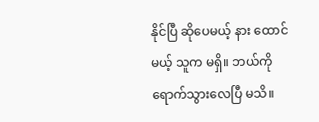နိုင်ပြီ ဆိုပေမယ့် နား ထောင်မယ့် သူက မရှိ။ ဘယ်ကို ရောက်သွားလေပြီ မသိ။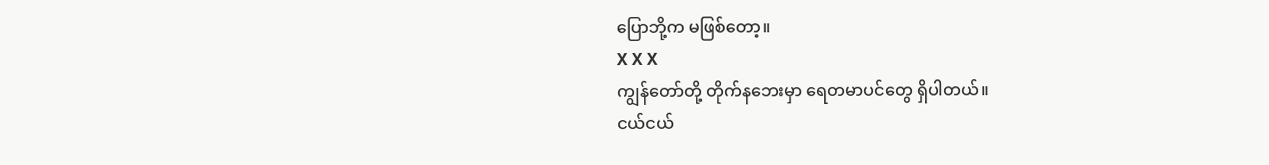ပြောဘို့က မဖြစ်တော့။
X X X
ကျွန်တော်တို့ တိုက်နဘေးမှာ ရေတမာပင်တွေ ရှိပါတယ်။
ငယ်ငယ်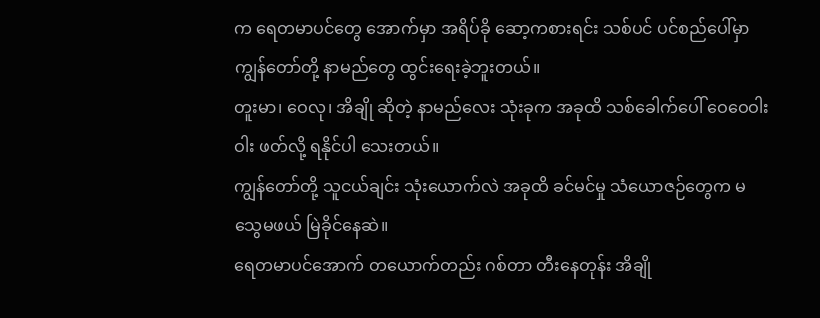က ရေတမာပင်တွေ အောက်မှာ အရိပ်ခို ဆော့ကစားရင်း သစ်ပင် ပင်စည်ပေါ်မှာ ကျွန်တော်တို့ နာမည်တွေ ထွင်းရေးခဲ့ဘူးတယ်။
တူးမာ၊ ဝေလု၊ အိချို ဆိုတဲ့ နာမည်လေး သုံးခုက အခုထိ သစ်ခေါက်ပေါ် ဝေဝေဝါးဝါး ဖတ်လို့ ရနိုင်ပါ သေးတယ်။
ကျွန်တော်တို့ သူငယ်ချင်း သုံးယောက်လဲ အခုထိ ခင်မင်မှု သံယောဇဉ်တွေက မသွေမဖယ် မြဲခိုင်နေဆဲ။
ရေတမာပင်အောက် တယောက်တည်း ဂစ်တာ တီးနေတုန်း အိချို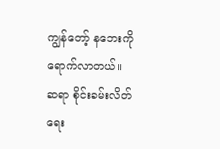ကျွန်တော့် နဘေးကို ရောက်လာတယ်။
ဆရာ စိုင်းခမ်းလိတ်ရေး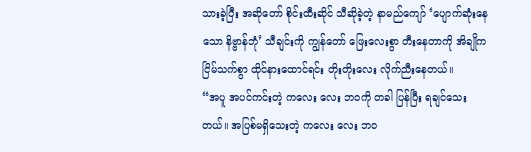သားခဲ့ပြီး အဆိုတော် စိုင်းထီးဆိုင် သီဆိုခဲ့တဲ့ နာမည်ကျော် ‘ပျောက်ဆုံးနေသော နိဗ္ဗာန်ဘုံ’ သီချင်းကို ကျွန်တော် ဖြေးလေးစွာ တီးနေတာကို အိချိုက ငြိမ်သက်စွာ ထိုင်နားထောင်ရင်း တိုးတိုးလေး လိုက်ညီးနေတယ်။
“အပူ အပင်ကင်းတဲ့ ကလေး လေး ဘဝကို တခါ ပြန်ပြီး ရချင်သေးတယ်။ အပြစ်မရှိသေးတဲ့ ကလေး လေး ဘဝ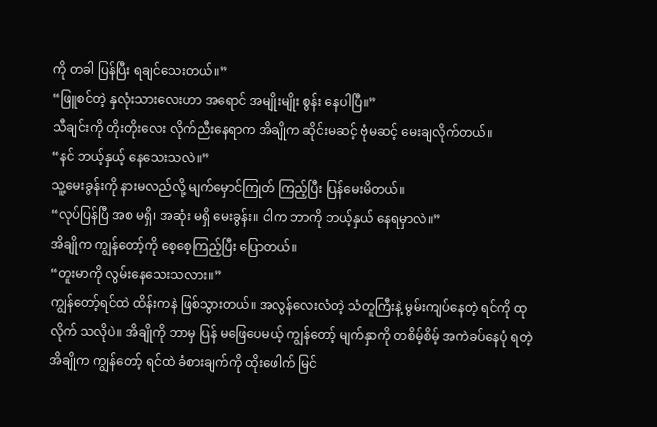ကို တခါ ပြန်ပြီး ရချင်သေးတယ်။”
“ဖြူစင်တဲ့ နှလုံးသားလေးဟာ အရောင် အမျိုးမျိုး စွန်း နေပါပြီ။”
သီချင်းကို တိုးတိုးလေး လိုက်ညီးနေရာက အိချိုက ဆိုင်းမဆင့် ဗုံမဆင့် မေးချလိုက်တယ်။
“နင် ဘယ့်နှယ့် နေသေးသလဲ။”
သူ့မေးခွန်းကို နားမလည်လို့ မျက်မှောင်ကြုတ် ကြည့်ပြီး ပြန်မေးမိတယ်။
“လုပ်ပြန်ပြီ အစ မရှိ၊ အဆုံး မရှိ မေးခွန်း။ ငါက ဘာကို ဘယ့်နှယ် နေရမှာလဲ။”
အိချိုက ကျွန်တော့်ကို စေ့စေ့ကြည့်ပြီး ပြောတယ်။
“တူးမာကို လွမ်းနေသေးသလား။”
ကျွန်တော့်ရင်ထဲ ထိန်းကနဲ ဖြစ်သွားတယ်။ အလွန်လေးလံတဲ့ သံတူကြီးနဲ့ မွမ်းကျပ်နေတဲ့ ရင်ကို ထုလိုက် သလိုပဲ။ အိချိုကို ဘာမှ ပြန် မဖြေပေမယ့် ကျွန်တော့် မျက်နှာကို တစိမ့်စိမ့် အကဲခပ်နေပုံ ရတဲ့ အိချိုက ကျွန်တော့် ရင်ထဲ ခံစားချက်ကို ထိုးဖေါက် မြင်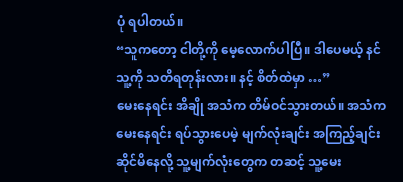ပုံ ရပါတယ်။
“သူကတော့ ငါတို့ကို မေ့လောက်ပါပြီ။ ဒါပေမယ့် နင် သူ့ကို သတိရတုန်းလား။ နင့် စိတ်ထဲမှာ …”
မေးနေရင်း အိချို အသံက တိမ်ဝင်သွားတယ်။ အသံက မေးနေရင်း ရပ်သွားပေမဲ့ မျက်လုံးချင်း အကြည့်ချင်း ဆိုင်မိနေလို့ သူ့မျက်လုံးတွေက တဆင့် သူ့မေး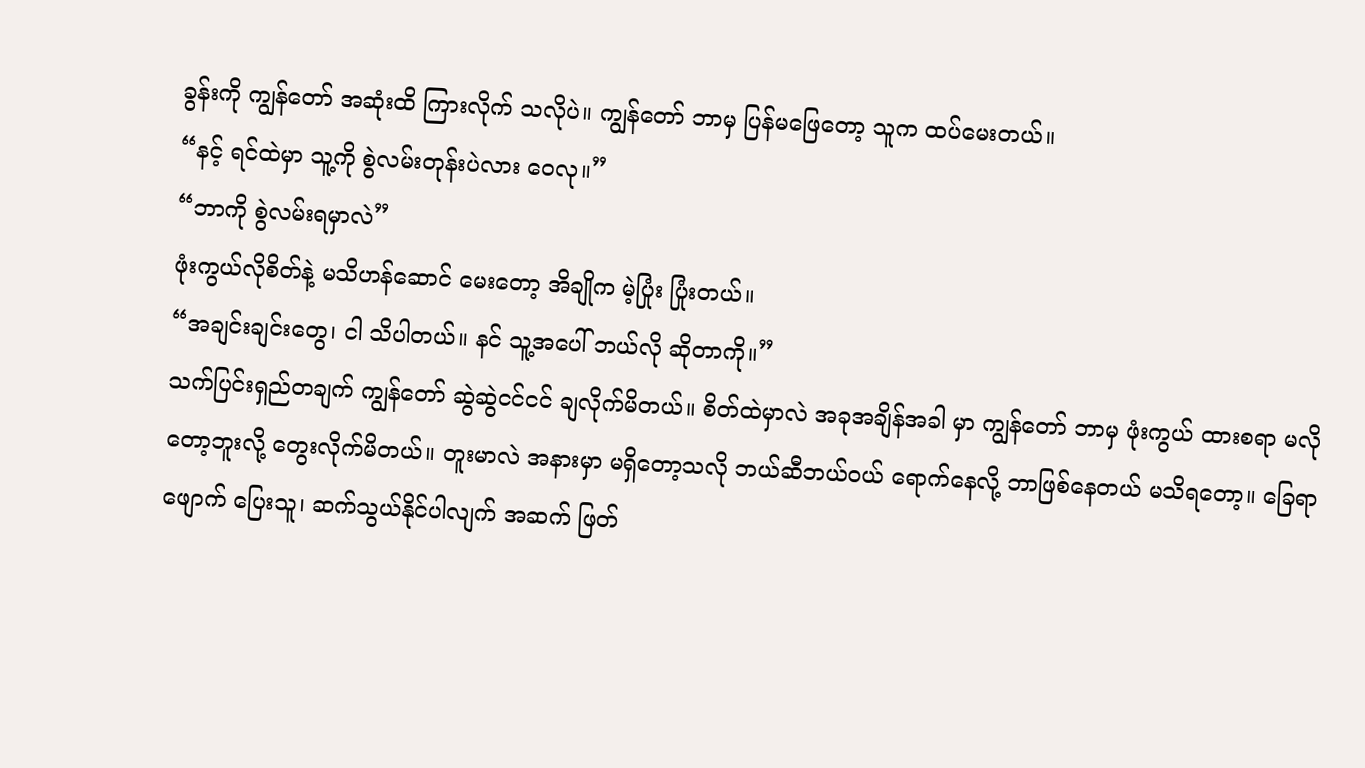ခွန်းကို ကျွန်တော် အဆုံးထိ ကြားလိုက် သလိုပဲ။ ကျွန်တော် ဘာမှ ပြန်မဖြေတော့ သူက ထပ်မေးတယ်။
“နင့် ရင်ထဲမှာ သူ့ကို စွဲလမ်းတုန်းပဲလား ဝေလု။”
“ဘာကို စွဲလမ်းရမှာလဲ”
ဖုံးကွယ်လိုစိတ်နဲ့ မသိဟန်ဆောင် မေးတော့ အိချိုက မဲ့ပြုံး ပြုံးတယ်။
“အချင်းချင်းတွေ၊ ငါ သိပါတယ်။ နင် သူ့အပေါ် ဘယ်လို ဆိုတာကို။”
သက်ပြင်းရှည်တချက် ကျွန်တော် ဆွဲဆွဲငင်ငင် ချလိုက်မိတယ်။ စိတ်ထဲမှာလဲ အခုအချိန်အခါ မှာ ကျွန်တော် ဘာမှ ဖုံးကွယ် ထားစရာ မလိုတော့ဘူးလို့ တွေးလိုက်မိတယ်။ တူးမာလဲ အနားမှာ မရှိတော့သလို ဘယ်ဆီဘယ်ဝယ် ရောက်နေလို့ ဘာဖြစ်နေတယ် မသိရတော့။ ခြေရာဖျောက် ပြေးသူ၊ ဆက်သွယ်နိုင်ပါလျက် အဆက် ဖြတ်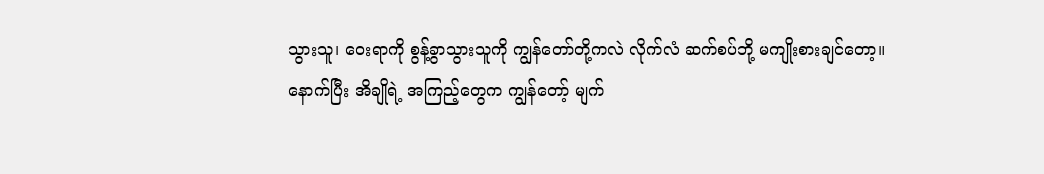သွားသူ၊ ဝေးရာကို စွန့်ခွာသွားသူကို ကျွန်တော်တို့ကလဲ လိုက်လံ ဆက်စပ်ဘို့ မကျိုးစားချင်တော့။
နောက်ပြီး အိချိုရဲ့ အကြည့်တွေက ကျွန်တော့် မျက်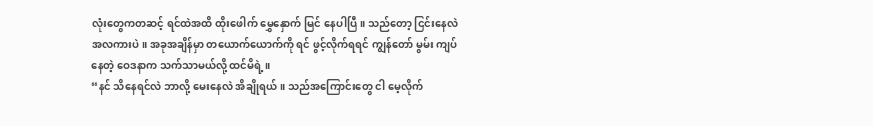လုံးတွေကတဆင့် ရင်ထဲအထိ ထိုးဖေါက် မွှေနှောက် မြင် နေပါပြီ။ သည်တော့ ငြင်းနေလဲ အလကားပဲ။ အခုအချိန်မှာ တယောက်ယောက်ကို ရင် ဖွင့်လိုက်ရရင် ကျွန်တော် မွမ်း ကျပ်နေတဲ့ ဝေဒနာက သက်သာမယ်လို့ ထင်မိရဲ့။
“နင် သိနေရင်လဲ ဘာလို့ မေးနေလဲ အိချိုရယ်။ သည်အကြောင်းတွေ ငါ မေ့လိုက်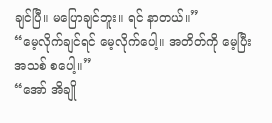ချင်ပြီ။ မပြောချင်ဘူး။ ရင် နာတယ်။”
“မေ့လိုက်ချင်ရင် မေ့လိုက်ပေါ့။ အတိတ်ကို မေ့ပြီး အသစ် စပေါ့။”
“အော် အိချို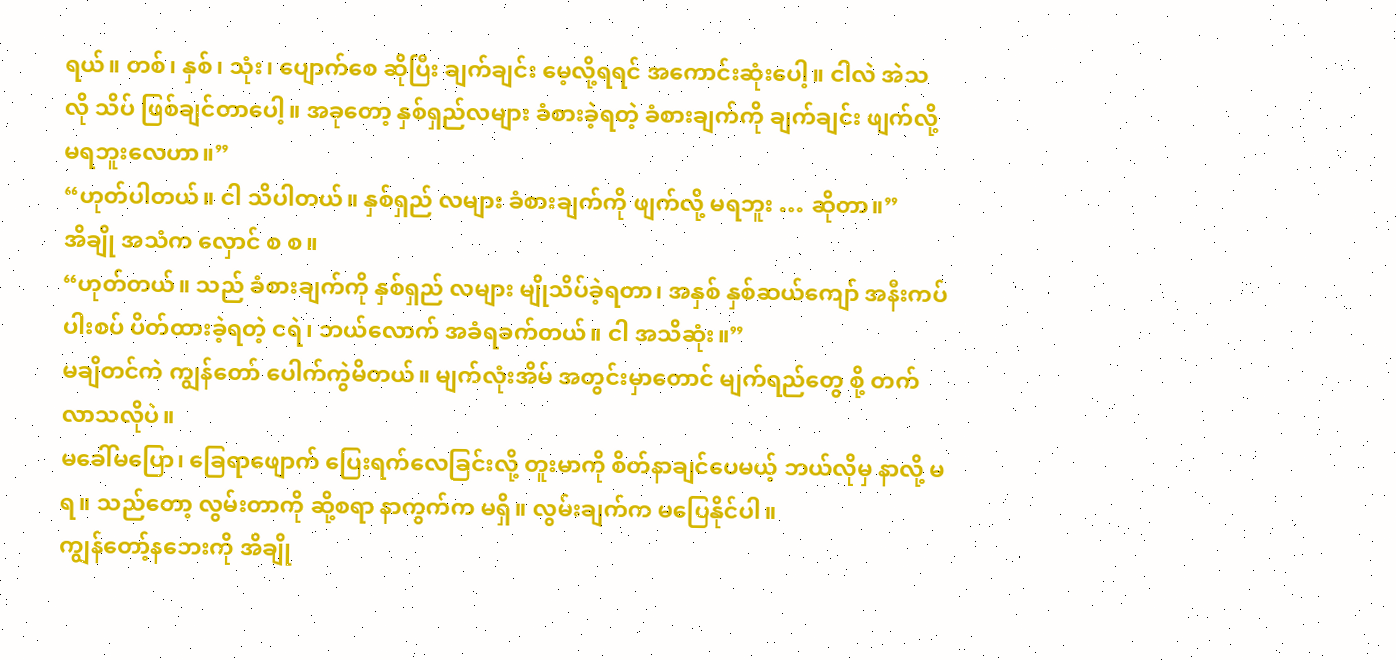ရယ်။ တစ်၊ နှစ်၊ သုံး၊ ပျောက်စေ ဆိုပြီး ချက်ချင်း မေ့လို့ရရင် အကောင်းဆုံးပေါ့။ ငါလဲ အဲသလို သိပ် ဖြစ်ချင်တာပေါ့။ အခုတော့ နှစ်ရှည်လများ ခံစားခဲ့ရတဲ့ ခံစားချက်ကို ချက်ချင်း ဖျက်လို့ မရဘူးလေဟာ။”
“ဟုတ်ပါတယ်။ ငါ သိပါတယ်။ နှစ်ရှည် လများ ခံစားချက်ကို ဖျက်လို့ မရဘူး … ဆိုတာ။”
အိချို အသံက လှောင် စ စ။
“ဟုတ်တယ်။ သည် ခံစားချက်ကို နှစ်ရှည် လများ မျိုသိပ်ခဲ့ရတာ၊ အနှစ် နှစ်ဆယ်ကျော် အနီးကပ် ပါးစပ် ပိတ်ထားခဲ့ရတဲ့ ငရဲ၊ ဘယ်လောက် အခံရခက်တယ်။ ငါ အသိဆုံး။”
မချိတင်ကဲ ကျွန်တော် ပေါက်ကွဲမိတယ်။ မျက်လုံးအိမ် အတွင်းမှာတောင် မျက်ရည်တွေ စို့ တက်လာသလိုပဲ။
မခေါ်မပြော၊ ခြေရာဖျောက် ပြေးရက်လေခြင်းလို့ တူးမာကို စိတ်နာချင်ပေမယ့် ဘယ်လိုမှ နာလို့ မရ။ သည်တော့ လွမ်းတာကို ဆို့စရာ နာကွက်က မရှိ။ လွမ်းချက်က မပြေနိုင်ပါ။
ကျွန်တော့်နဘေးကို အိချို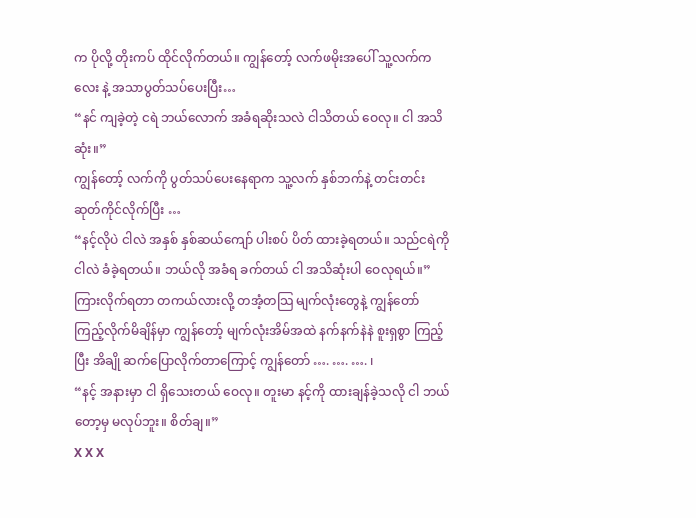က ပိုလို့ တိုးကပ် ထိုင်လိုက်တယ်။ ကျွန်တော့် လက်ဖမိုးအပေါ် သူ့လက်ကလေး နဲ့ အသာပွတ်သပ်ပေးပြီး…
“နင် ကျခဲ့တဲ့ ငရဲ ဘယ်လောက် အခံရဆိုးသလဲ ငါသိတယ် ဝေလု။ ငါ အသိဆုံး။”
ကျွန်တော့် လက်ကို ပွတ်သပ်ပေးနေရာက သူ့လက် နှစ်ဘက်နဲ့ တင်းတင်း ဆုတ်ကိုင်လိုက်ပြီး …
“နင့်လိုပဲ ငါလဲ အနှစ် နှစ်ဆယ်ကျော် ပါးစပ် ပိတ် ထားခဲ့ရတယ်။ သည်ငရဲကို ငါလဲ ခံခဲ့ရတယ်။ ဘယ်လို အခံရ ခက်တယ် ငါ အသိဆုံးပါ ဝေလုရယ်။”
ကြားလိုက်ရတာ တကယ်လားလို့ တအံ့တသြ မျက်လုံးတွေနဲ့ ကျွန်တော် ကြည့်လိုက်မိချိန်မှာ ကျွန်တော့် မျက်လုံးအိမ်အထဲ နက်နက်နဲနဲ စူးရှစွာ ကြည့်ပြီး အိချို ဆက်ပြောလိုက်တာကြောင့် ကျွန်တော် …. …. …. ၊
“နင့် အနားမှာ ငါ ရှိသေးတယ် ဝေလု။ တူးမာ နင့်ကို ထားချန်ခဲ့သလို ငါ ဘယ်တော့မှ မလုပ်ဘူး။ စိတ်ချ။”
X X X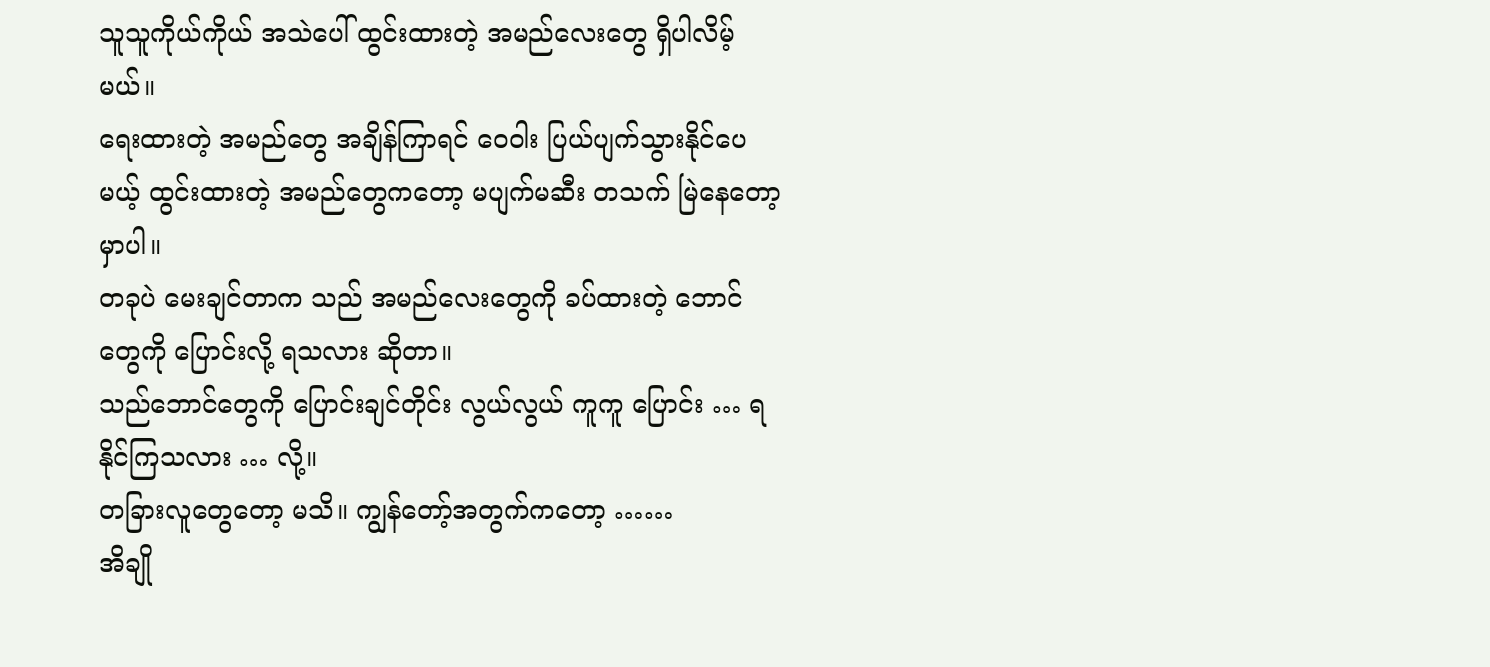သူသူကိုယ်ကိုယ် အသဲပေါ် ထွင်းထားတဲ့ အမည်လေးတွေ ရှိပါလိမ့်မယ်။
ရေးထားတဲ့ အမည်တွေ အချိန်ကြာရင် ဝေဝါး ပြယ်ပျက်သွားနိုင်ပေမယ့် ထွင်းထားတဲ့ အမည်တွေကတော့ မပျက်မဆီး တသက် မြဲနေတော့မှာပါ။
တခုပဲ မေးချင်တာက သည် အမည်လေးတွေကို ခပ်ထားတဲ့ ဘောင်တွေကို ပြောင်းလို့ ရသလား ဆိုတာ။
သည်ဘောင်တွေကို ပြောင်းချင်တိုင်း လွယ်လွယ် ကူကူ ပြောင်း … ရနိုင်ကြသလား … လို့။
တခြားလူတွေတော့ မသိ။ ကျွန်တော့်အတွက်ကတော့ ……
အိချို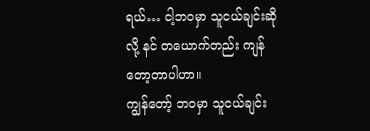ရယ်… ငါ့ဘဝမှာ သူငယ်ချင်းဆိုလို့ နင် တယောက်တည်း ကျန်တော့တာပါဟာ။
ကျွန်တော့် ဘဝမှာ သူငယ်ချင်း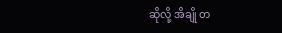ဆိုလို့ အိချို တ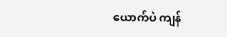ယောက်ပဲ ကျန်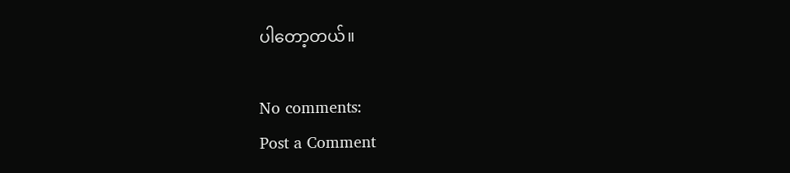ပါတော့တယ်။

No comments:
Post a Comment